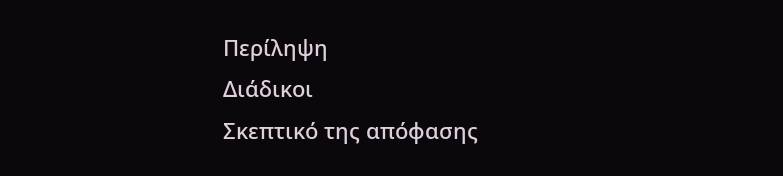Περίληψη
Διάδικοι
Σκεπτικό της απόφασης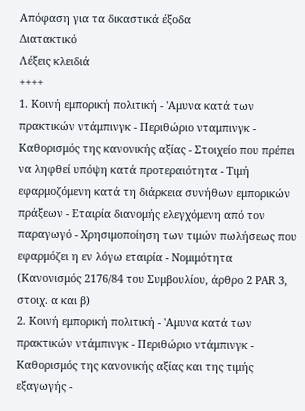Απόφαση για τα δικαστικά έξοδα
Διατακτικό
Λέξεις κλειδιά
++++
1. Κοινή εμπορική πολιτική - 'Αμυνα κατά των πρακτικών ντάμπινγκ - Περιθώριο νταμπινγκ - Καθορισμός της κανονικής αξίας - Στοιχείο που πρέπει να ληφθεί υπόψη κατά προτεραιότητα - Τιμή εφαρμοζόμενη κατά τη διάρκεια συνήθων εμπορικών πράξεων - Εταιρία διανομής ελεγχόμενη από τον παραγωγό - Χρησιμοποίηση των τιμών πωλήσεως που εφαρμόζει η εν λόγω εταιρία - Νομιμότητα
(Κανονισμός 2176/84 του Συμβουλίου, άρθρο 2 PAR 3, στοιχ. α και β)
2. Κοινή εμπορική πολιτική - 'Αμυνα κατά των πρακτικών ντάμπινγκ - Περιθώριο ντάμπινγκ - Καθορισμός της κανονικής αξίας και της τιμής εξαγωγής -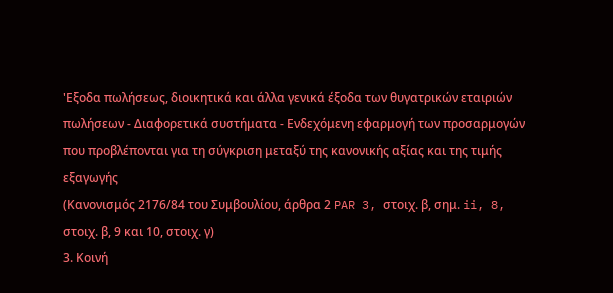'Εξοδα πωλήσεως, διοικητικά και άλλα γενικά έξοδα των θυγατρικών εταιριών πωλήσεων - Διαφορετικά συστήματα - Ενδεχόμενη εφαρμογή των προσαρμογών που προβλέπονται για τη σύγκριση μεταξύ της κανονικής αξίας και της τιμής εξαγωγής
(Κανονισμός 2176/84 του Συμβουλίου, άρθρα 2 PAR 3, στοιχ. β, σημ. ii, 8, στοιχ. β, 9 και 10, στοιχ. γ)
3. Κοινή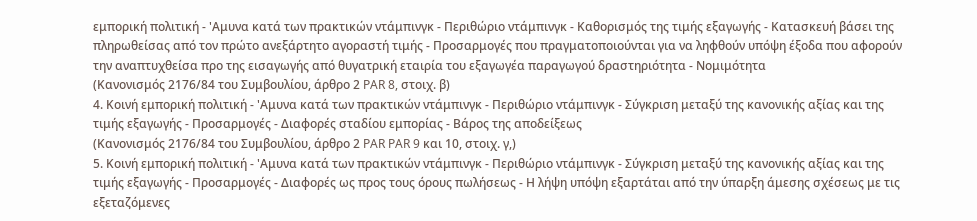εμπορική πολιτική - 'Αμυνα κατά των πρακτικών ντάμπινγκ - Περιθώριο ντάμπινγκ - Καθορισμός της τιμής εξαγωγής - Κατασκευή βάσει της πληρωθείσας από τον πρώτο ανεξάρτητο αγοραστή τιμής - Προσαρμογές που πραγματοποιούνται για να ληφθούν υπόψη έξοδα που αφορούν την αναπτυχθείσα προ της εισαγωγής από θυγατρική εταιρία του εξαγωγέα παραγωγού δραστηριότητα - Νομιμότητα
(Κανονισμός 2176/84 του Συμβουλίου, άρθρο 2 PAR 8, στοιχ. β)
4. Κοινή εμπορική πολιτική - 'Αμυνα κατά των πρακτικών ντάμπινγκ - Περιθώριο ντάμπινγκ - Σύγκριση μεταξύ της κανονικής αξίας και της τιμής εξαγωγής - Προσαρμογές - Διαφορές σταδίου εμπορίας - Βάρος της αποδείξεως
(Κανονισμός 2176/84 του Συμβουλίου, άρθρο 2 PAR PAR 9 και 10, στοιχ. γ,)
5. Κοινή εμπορική πολιτική - 'Αμυνα κατά των πρακτικών ντάμπινγκ - Περιθώριο ντάμπινγκ - Σύγκριση μεταξύ της κανονικής αξίας και της τιμής εξαγωγής - Προσαρμογές - Διαφορές ως προς τους όρους πωλήσεως - Η λήψη υπόψη εξαρτάται από την ύπαρξη άμεσης σχέσεως με τις εξεταζόμενες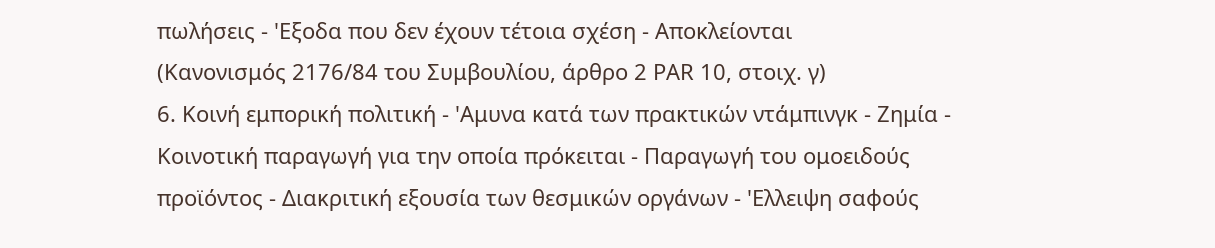πωλήσεις - 'Εξοδα που δεν έχουν τέτοια σχέση - Αποκλείονται
(Κανονισμός 2176/84 του Συμβουλίου, άρθρο 2 PAR 10, στοιχ. γ)
6. Κοινή εμπορική πολιτική - 'Αμυνα κατά των πρακτικών ντάμπινγκ - Ζημία - Κοινοτική παραγωγή για την οποία πρόκειται - Παραγωγή του ομοειδούς προϊόντος - Διακριτική εξουσία των θεσμικών οργάνων - 'Ελλειψη σαφούς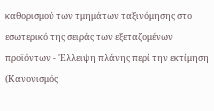καθορισμού των τμημάτων ταξινόμησης στο εσωτερικό της σειράς των εξεταζομένων προϊόντων - 'Ελλειψη πλάνης περί την εκτίμηση
(Κανονισμός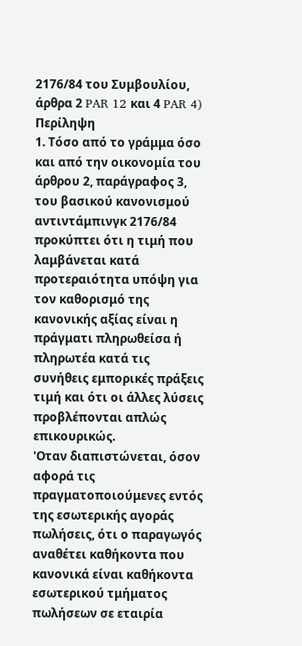2176/84 του Συμβουλίου, άρθρα 2 PAR 12 και 4 PAR 4)
Περίληψη
1. Τόσο από το γράμμα όσο και από την οικονομία του άρθρου 2, παράγραφος 3, του βασικού κανονισμού αντιντάμπινγκ 2176/84 προκύπτει ότι η τιμή που λαμβάνεται κατά προτεραιότητα υπόψη για τον καθορισμό της κανονικής αξίας είναι η πράγματι πληρωθείσα ή πληρωτέα κατά τις συνήθεις εμπορικές πράξεις τιμή και ότι οι άλλες λύσεις προβλέπονται απλώς επικουρικώς.
'Οταν διαπιστώνεται, όσον αφορά τις πραγματοποιούμενες εντός της εσωτερικής αγοράς πωλήσεις, ότι ο παραγωγός αναθέτει καθήκοντα που κανονικά είναι καθήκοντα εσωτερικού τμήματος πωλήσεων σε εταιρία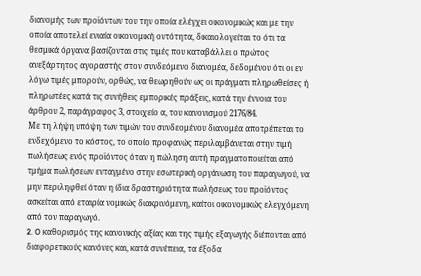διανομής των προϊόντων του την οποία ελέγχει οικονομικώς και με την οποία αποτελεί ενιαία οικονομική οντότητα, δικαιολογείται το ότι τα θεσμικά όργανα βασίζονται στις τιμές που καταβάλλει ο πρώτος ανεξάρτητος αγοραστής στον συνδεόμενο διανομέα, δεδομένου ότι οι εν λόγω τιμές μπορούν, ορθώς, να θεωρηθούν ως οι πράγματι πληρωθείσες ή πληρωτέες κατά τις συνήθεις εμπορικές πράξεις, κατά την έννοια του άρθρου 2, παράγραφος 3, στοιχείο α, του κανονισμού 2176/84.
Με τη λήψη υπόψη των τιμών του συνδεομένου διανομέα αποτρέπεται το ενδεχόμενο το κόστος, το οποίο προφανώς περιλαμβάνεται στην τιμή πωλήσεως ενός προϊόντος όταν η πώληση αυτή πραγματοποιείται από τμήμα πωλήσεων ενταγμένο στην εσωτερική οργάνωση του παραγωγού, να μην περιληφθεί όταν η ίδια δραστηριότητα πωλήσεως του προϊόντος ασκείται από εταιρία νομικώς διακρινόμενη, καίτοι οικονομικώς ελεγχόμενη από τον παραγωγό.
2. O καθορισμός της κανονικής αξίας και της τιμής εξαγωγής διέπονται από διαφορετικούς κανόνες και, κατά συνέπεια, τα έξοδα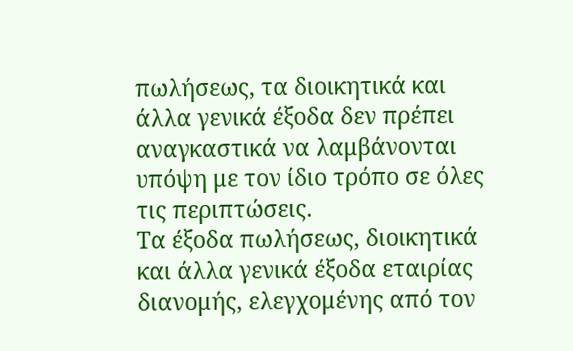πωλήσεως, τα διοικητικά και άλλα γενικά έξοδα δεν πρέπει αναγκαστικά να λαμβάνονται υπόψη με τον ίδιο τρόπο σε όλες τις περιπτώσεις.
Tα έξοδα πωλήσεως, διοικητικά και άλλα γενικά έξοδα εταιρίας διανομής, ελεγχομένης από τον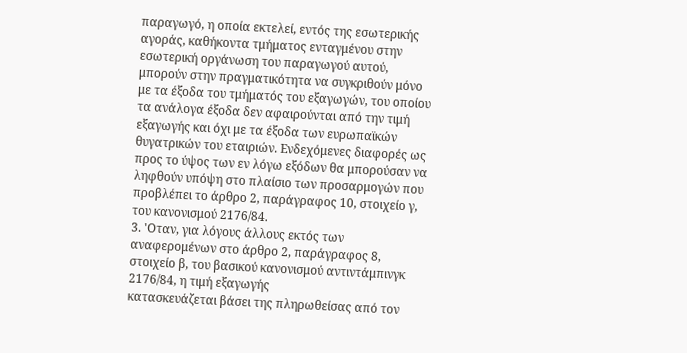παραγωγό, η οποία εκτελεί, εντός της εσωτερικής αγοράς, καθήκοντα τμήματος ενταγμένου στην εσωτερική οργάνωση του παραγωγού αυτού, μπορούν στην πραγματικότητα να συγκριθούν μόνο με τα έξοδα του τμήματός του εξαγωγών, του οποίου τα ανάλογα έξοδα δεν αφαιρούνται από την τιμή εξαγωγής και όχι με τα έξοδα των ευρωπαϊκών θυγατρικών του εταιριών. Ενδεχόμενες διαφορές ως προς το ύψος των εν λόγω εξόδων θα μπορούσαν να ληφθούν υπόψη στο πλαίσιο των προσαρμογών που προβλέπει το άρθρο 2, παράγραφος 10, στοιχείο γ, του κανονισμού 2176/84.
3. 'Οταν, για λόγους άλλους εκτός των αναφερομένων στο άρθρο 2, παράγραφος 8, στοιχείο β, του βασικού κανονισμού αντιντάμπινγκ 2176/84, η τιμή εξαγωγής
κατασκευάζεται βάσει της πληρωθείσας από τον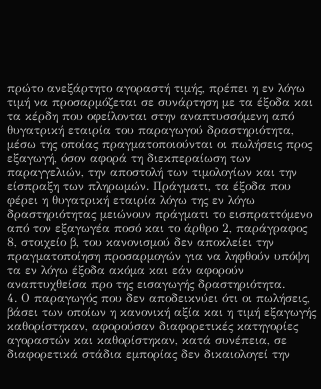πρώτο ανεξάρτητο αγοραστή τιμής, πρέπει η εν λόγω τιμή να προσαρμόζεται σε συνάρτηση με τα έξοδα και τα κέρδη που οφείλονται στην αναπτυσσόμενη από θυγατρική εταιρία του παραγωγού δραστηριότητα, μέσω της οποίας πραγματοποιούνται οι πωλήσεις προς εξαγωγή, όσον αφορά τη διεκπεραίωση των παραγγελιών, την αποστολή των τιμολογίων και την είσπραξη των πληρωμών. Πράγματι, τα έξοδα που φέρει η θυγατρική εταιρία λόγω της εν λόγω δραστηριότητας μειώνουν πράγματι το εισπραττόμενο από τον εξαγωγέα ποσό και το άρθρο 2, παράγραφος 8, στοιχείο β, του κανονισμού δεν αποκλείει την πραγματοποίηση προσαρμογών για να ληφθούν υπόψη τα εν λόγω έξοδα ακόμα και εάν αφορούν αναπτυχθείσα προ της εισαγωγής δραστηριότητα.
4. Ο παραγωγός που δεν αποδεικνύει ότι οι πωλήσεις, βάσει των οποίων η κανονική αξία και η τιμή εξαγωγής καθορίστηκαν, αφορούσαν διαφορετικές κατηγορίες αγοραστών και καθορίστηκαν, κατά συνέπεια, σε διαφορετικά στάδια εμπορίας δεν δικαιολογεί την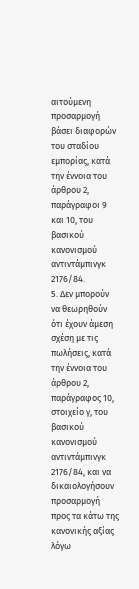αιτούμενη προσαρμογή βάσει διαφορών του σταδίου εμπορίας, κατά την έννοια του άρθρου 2, παράγραφοι 9 και 10, του βασικού κανονισμού αντιντάμπινγκ 2176/84.
5. Δεν μπορούν να θεωρηθούν ότι έχουν άμεση σχέση με τις πωλήσεις, κατά την έννοια του άρθρου 2, παράγραφος 10, στοιχείο γ, του βασικού κανονισμού αντιντάμπινγκ 2176/84, και να δικαιολογήσουν προσαρμογή προς τα κάτω της κανονικής αξίας λόγω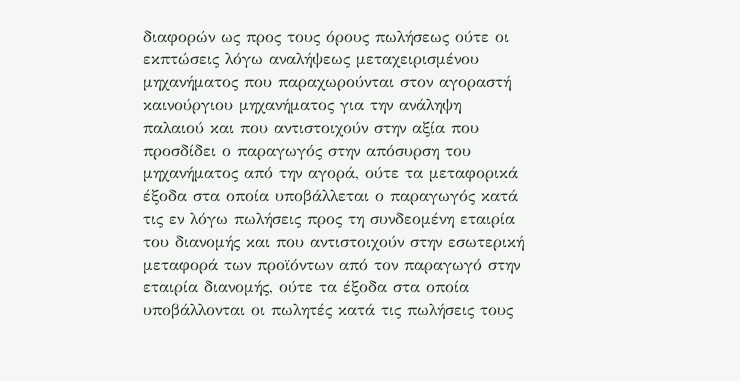διαφορών ως προς τους όρους πωλήσεως ούτε οι εκπτώσεις λόγω αναλήψεως μεταχειρισμένου μηχανήματος που παραχωρούνται στον αγοραστή καινούργιου μηχανήματος για την ανάληψη παλαιού και που αντιστοιχούν στην αξία που προσδίδει ο παραγωγός στην απόσυρση του μηχανήματος από την αγορά, ούτε τα μεταφορικά έξοδα στα οποία υποβάλλεται ο παραγωγός κατά τις εν λόγω πωλήσεις προς τη συνδεομένη εταιρία του διανομής και που αντιστοιχούν στην εσωτερική μεταφορά των προϊόντων από τον παραγωγό στην εταιρία διανομής, ούτε τα έξοδα στα οποία υποβάλλονται οι πωλητές κατά τις πωλήσεις τους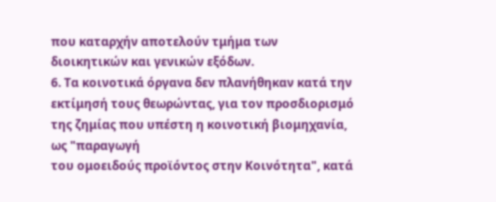που καταρχήν αποτελούν τμήμα των διοικητικών και γενικών εξόδων.
6. Τα κοινοτικά όργανα δεν πλανήθηκαν κατά την εκτίμησή τους θεωρώντας, για τον προσδιορισμό της ζημίας που υπέστη η κοινοτική βιομηχανία, ως "παραγωγή
του ομοειδούς προϊόντος στην Κοινότητα", κατά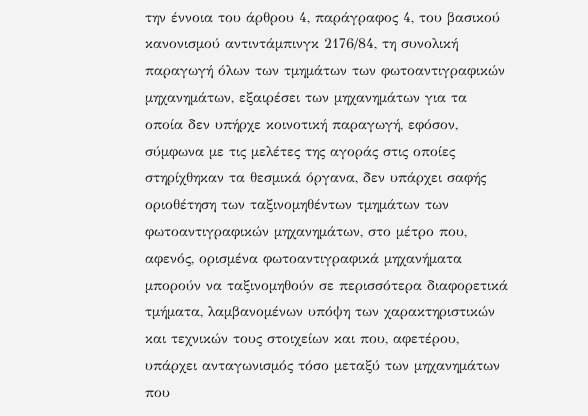την έννοια του άρθρου 4, παράγραφος 4, του βασικού κανονισμού αντιντάμπινγκ 2176/84, τη συνολική παραγωγή όλων των τμημάτων των φωτοαντιγραφικών μηχανημάτων, εξαιρέσει των μηχανημάτων για τα οποία δεν υπήρχε κοινοτική παραγωγή, εφόσον, σύμφωνα με τις μελέτες της αγοράς στις οποίες στηρίχθηκαν τα θεσμικά όργανα, δεν υπάρχει σαφής οριοθέτηση των ταξινομηθέντων τμημάτων των φωτοαντιγραφικών μηχανημάτων, στο μέτρο που, αφενός, ορισμένα φωτοαντιγραφικά μηχανήματα μπορούν να ταξινομηθούν σε περισσότερα διαφορετικά τμήματα, λαμβανομένων υπόψη των χαρακτηριστικών και τεχνικών τους στοιχείων και που, αφετέρου, υπάρχει ανταγωνισμός τόσο μεταξύ των μηχανημάτων που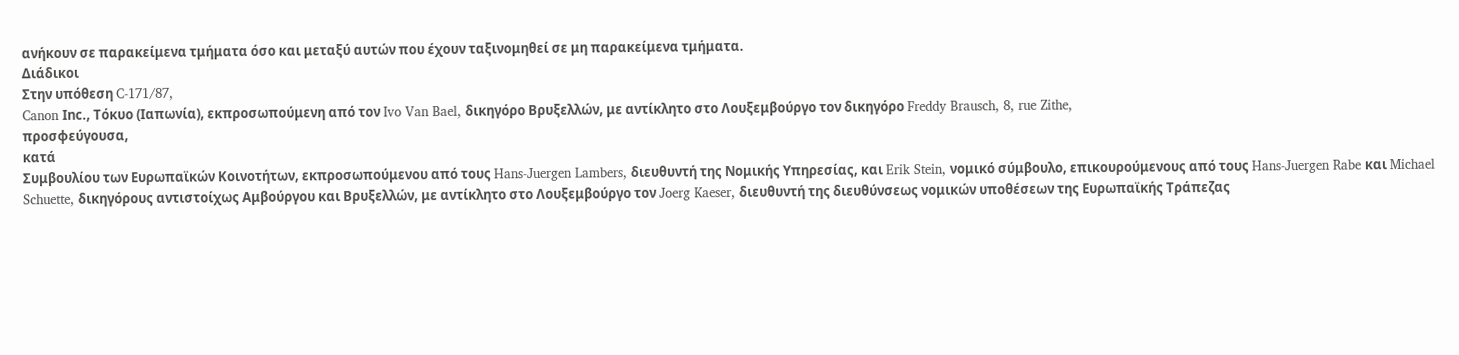ανήκουν σε παρακείμενα τμήματα όσο και μεταξύ αυτών που έχουν ταξινομηθεί σε μη παρακείμενα τμήματα.
Διάδικοι
Στην υπόθεση C-171/87,
Canon Ιnc., Τόκυο (Ιαπωνία), εκπροσωπούμενη από τον Ivo Van Bael, δικηγόρο Βρυξελλών, με αντίκλητο στο Λουξεμβούργο τον δικηγόρο Freddy Brausch, 8, rue Zithe,
προσφεύγουσα,
κατά
Συμβουλίου των Ευρωπαϊκών Κοινοτήτων, εκπροσωπούμενου από τους Hans-Juergen Lambers, διευθυντή της Νομικής Υπηρεσίας, και Erik Stein, νομικό σύμβουλο, επικουρούμενους από τους Hans-Juergen Rabe και Michael Schuette, δικηγόρους αντιστοίχως Αμβούργου και Βρυξελλών, με αντίκλητο στο Λουξεμβούργο τον Joerg Kaeser, διευθυντή της διευθύνσεως νομικών υποθέσεων της Ευρωπαϊκής Τράπεζας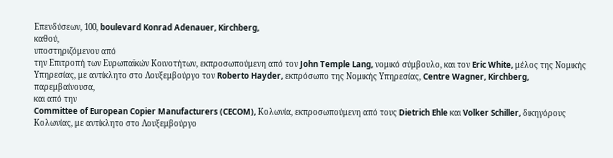Επενδύσεων, 100, boulevard Konrad Adenauer, Kirchberg,
καθού,
υποστηριζόμενου από
την Επιτροπή των Ευρωπαϊκών Κοινοτήτων, εκπροσωπούμενη από τον John Temple Lang, νομικό σύμβουλο, και τον Eric White, μέλος της Νομικής Υπηρεσίας, με αντίκλητο στο Λουξεμβούργο τον Roberto Hayder, εκπρόσωπο της Νομικής Υπηρεσίας, Centre Wagner, Kirchberg,
παρεμβαίνουσα,
και από την
Committee of European Copier Manufacturers (CECOM), Koλωνία, εκπροσωπούμενη από τους Dietrich Ehle και Volker Schiller, δικηγόρους Κολωνίας, με αντίκλητο στο Λουξεμβούργο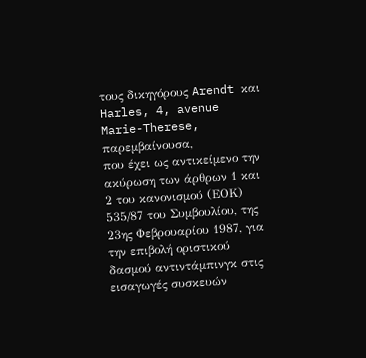τους δικηγόρους Arendt και Harles, 4, avenue Marie-Therese,
παρεμβαίνουσα,
που έχει ως αντικείμενο την ακύρωση των άρθρων 1 και 2 του κανονισμού (ΕΟΚ) 535/87 του Συμβουλίου, της 23ης Φεβρουαρίου 1987, για την επιβολή οριστικού δασμού αντιντάμπινγκ στις εισαγωγές συσκευών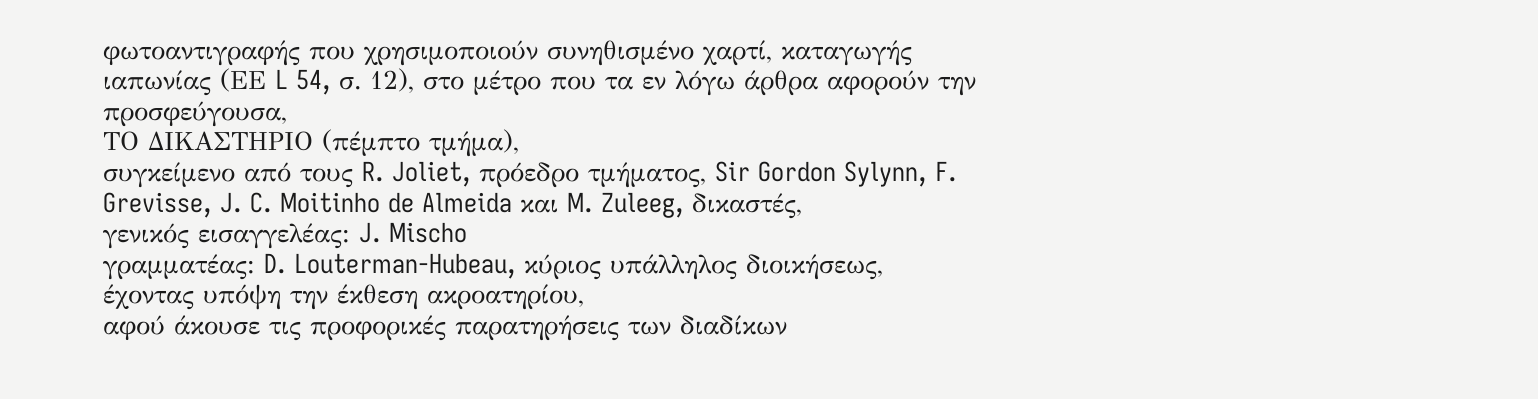φωτοαντιγραφής που χρησιμοποιούν συνηθισμένο χαρτί, καταγωγής ιαπωνίας (ΕΕ L 54, σ. 12), στο μέτρο που τα εν λόγω άρθρα αφορούν την προσφεύγουσα,
ΤΟ ΔΙΚΑΣΤΗΡΙΟ (πέμπτο τμήμα),
συγκείμενο από τους R. Joliet, πρόεδρο τμήματος, Sir Gordon Sylynn, F. Grevisse, J. C. Moitinho de Almeida και M. Zuleeg, δικαστές,
γενικός εισαγγελέας: J. Mischo
γραμματέας: D. Louterman-Hubeau, κύριος υπάλληλος διοικήσεως,
έχοντας υπόψη την έκθεση ακροατηρίου,
αφού άκουσε τις προφορικές παρατηρήσεις των διαδίκων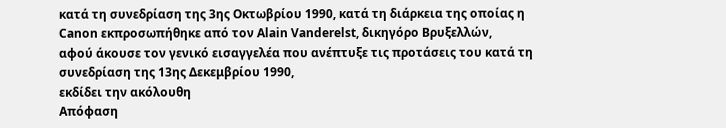κατά τη συνεδρίαση της 3ης Οκτωβρίου 1990, κατά τη διάρκεια της οποίας η Canon εκπροσωπήθηκε από τον Alain Vanderelst, δικηγόρο Βρυξελλών,
αφού άκουσε τον γενικό εισαγγελέα που ανέπτυξε τις προτάσεις του κατά τη συνεδρίαση της 13ης Δεκεμβρίου 1990,
εκδίδει την ακόλουθη
Απόφαση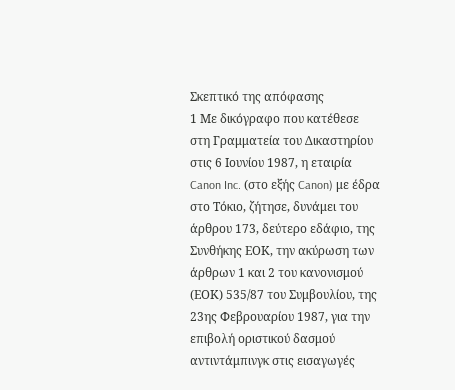Σκεπτικό της απόφασης
1 Με δικόγραφο που κατέθεσε στη Γραμματεία του Δικαστηρίου στις 6 Ιουνίου 1987, η εταιρία Canon Inc. (στο εξής Canon) με έδρα στο Τόκιο, ζήτησε, δυνάμει του άρθρου 173, δεύτερο εδάφιο, της Συνθήκης ΕΟΚ, την ακύρωση των άρθρων 1 και 2 του κανονισμού (ΕΟΚ) 535/87 του Συμβουλίου, της 23ης Φεβρουαρίου 1987, για την επιβολή οριστικού δασμού αντιντάμπινγκ στις εισαγωγές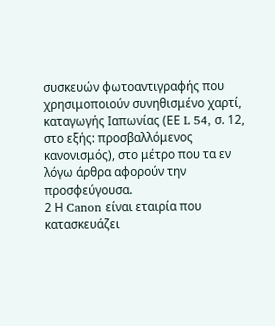συσκευών φωτοαντιγραφής που χρησιμοποιούν συνηθισμένο χαρτί, καταγωγής Ιαπωνίας (ΕΕ L 54, σ. 12, στο εξής: προσβαλλόμενος κανονισμός), στο μέτρο που τα εν λόγω άρθρα αφορούν την προσφεύγουσα.
2 Η Canon είναι εταιρία που κατασκευάζει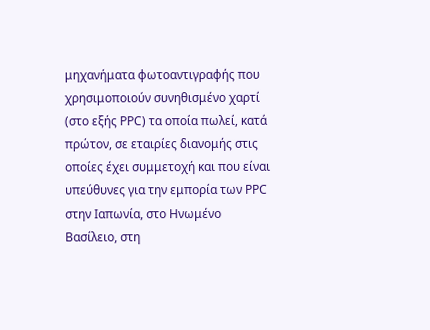μηχανήματα φωτοαντιγραφής που χρησιμοποιούν συνηθισμένο χαρτί (στο εξής ΡΡC) τα οποία πωλεί, κατά πρώτον, σε εταιρίες διανομής στις οποίες έχει συμμετοχή και που είναι υπεύθυνες για την εμπορία των ΡΡC στην Ιαπωνία, στο Ηνωμένο Βασίλειο, στη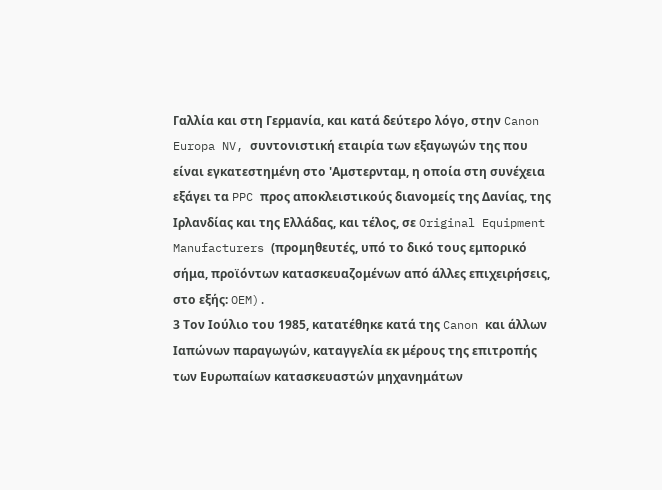Γαλλία και στη Γερμανία, και κατά δεύτερο λόγο, στην Canon Europa NV, συντονιστική εταιρία των εξαγωγών της που είναι εγκατεστημένη στο 'Αμστερνταμ, η οποία στη συνέχεια εξάγει τα PPC προς αποκλειστικούς διανομείς της Δανίας, της Ιρλανδίας και της Ελλάδας, και τέλος, σε Original Equipment Manufacturers (προμηθευτές, υπό το δικό τους εμπορικό σήμα, προϊόντων κατασκευαζομένων από άλλες επιχειρήσεις, στο εξής: OEM).
3 Τον Ιούλιο του 1985, κατατέθηκε κατά της Canon και άλλων Ιαπώνων παραγωγών, καταγγελία εκ μέρους της επιτροπής των Ευρωπαίων κατασκευαστών μηχανημάτων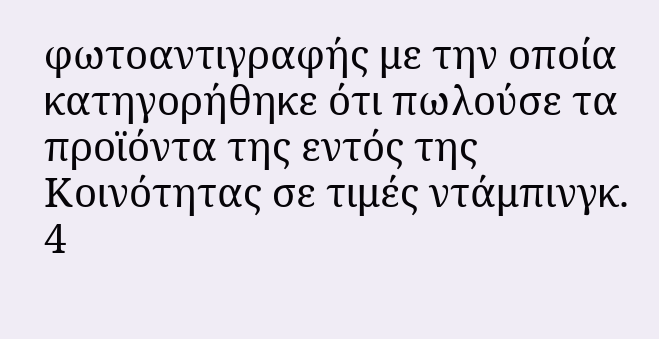φωτοαντιγραφής με την οποία κατηγορήθηκε ότι πωλούσε τα προϊόντα της εντός της Κοινότητας σε τιμές ντάμπινγκ.
4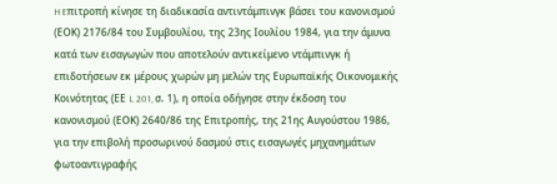H Eπιτροπή κίνησε τη διαδικασία αντιντάμπινγκ βάσει του κανονισμού (ΕΟΚ) 2176/84 του Συμβουλίου, της 23ης Ιουλίου 1984, για την άμυνα κατά των εισαγωγών που αποτελούν αντικείμενο ντάμπινγκ ή επιδοτήσεων εκ μέρους χωρών μη μελών της Ευρωπαϊκής Οικονομικής Κοινότητας (ΕΕ L 201, σ. 1), η οποία οδήγησε στην έκδοση του κανονισμού (ΕΟΚ) 2640/86 της Επιτροπής, της 21ης Αυγούστου 1986, για την επιβολή προσωρινού δασμού στις εισαγωγές μηχανημάτων φωτοαντιγραφής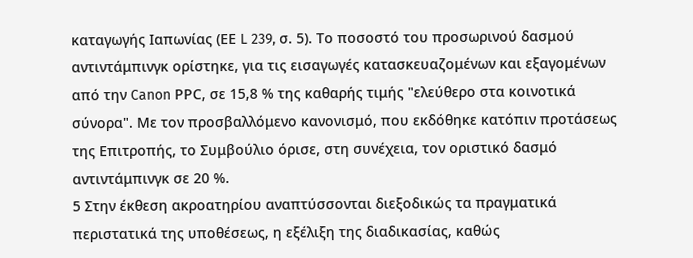καταγωγής Ιαπωνίας (ΕΕ L 239, σ. 5). Το ποσοστό του προσωρινού δασμού αντιντάμπινγκ ορίστηκε, για τις εισαγωγές κατασκευαζομένων και εξαγομένων από την Canon ΡΡC, σε 15,8 % της καθαρής τιμής "ελεύθερο στα κοινοτικά σύνορα". Με τον προσβαλλόμενο κανονισμό, που εκδόθηκε κατόπιν προτάσεως της Επιτροπής, το Συμβούλιο όρισε, στη συνέχεια, τον οριστικό δασμό αντιντάμπινγκ σε 20 %.
5 Στην έκθεση ακροατηρίου αναπτύσσονται διεξοδικώς τα πραγματικά περιστατικά της υποθέσεως, η εξέλιξη της διαδικασίας, καθώς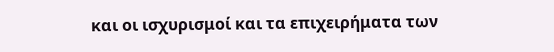και οι ισχυρισμοί και τα επιχειρήματα των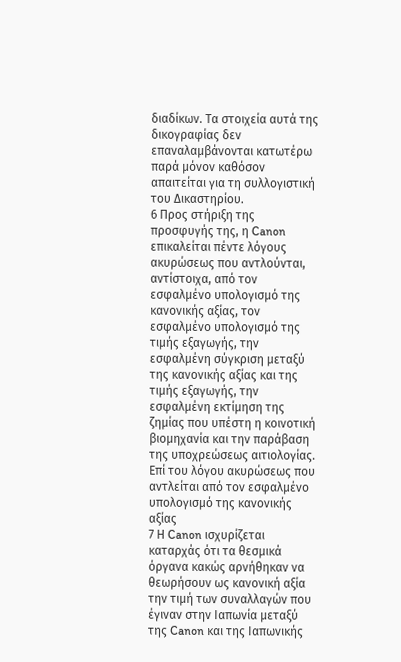διαδίκων. Τα στοιχεία αυτά της δικογραφίας δεν επαναλαμβάνονται κατωτέρω παρά μόνον καθόσον απαιτείται για τη συλλογιστική του Δικαστηρίου.
6 Προς στήριξη της προσφυγής της, η Canon επικαλείται πέντε λόγους ακυρώσεως που αντλούνται, αντίστοιχα, από τον εσφαλμένο υπολογισμό της κανονικής αξίας, τον εσφαλμένο υπολογισμό της τιμής εξαγωγής, την εσφαλμένη σύγκριση μεταξύ της κανονικής αξίας και της τιμής εξαγωγής, την εσφαλμένη εκτίμηση της ζημίας που υπέστη η κοινοτική βιομηχανία και την παράβαση της υποχρεώσεως αιτιολογίας.
Επί του λόγου ακυρώσεως που αντλείται από τον εσφαλμένο υπολογισμό της κανονικής αξίας
7 Η Canon ισχυρίζεται καταρχάς ότι τα θεσμικά όργανα κακώς αρνήθηκαν να θεωρήσουν ως κανονική αξία την τιμή των συναλλαγών που έγιναν στην Ιαπωνία μεταξύ της Canon και της Ιαπωνικής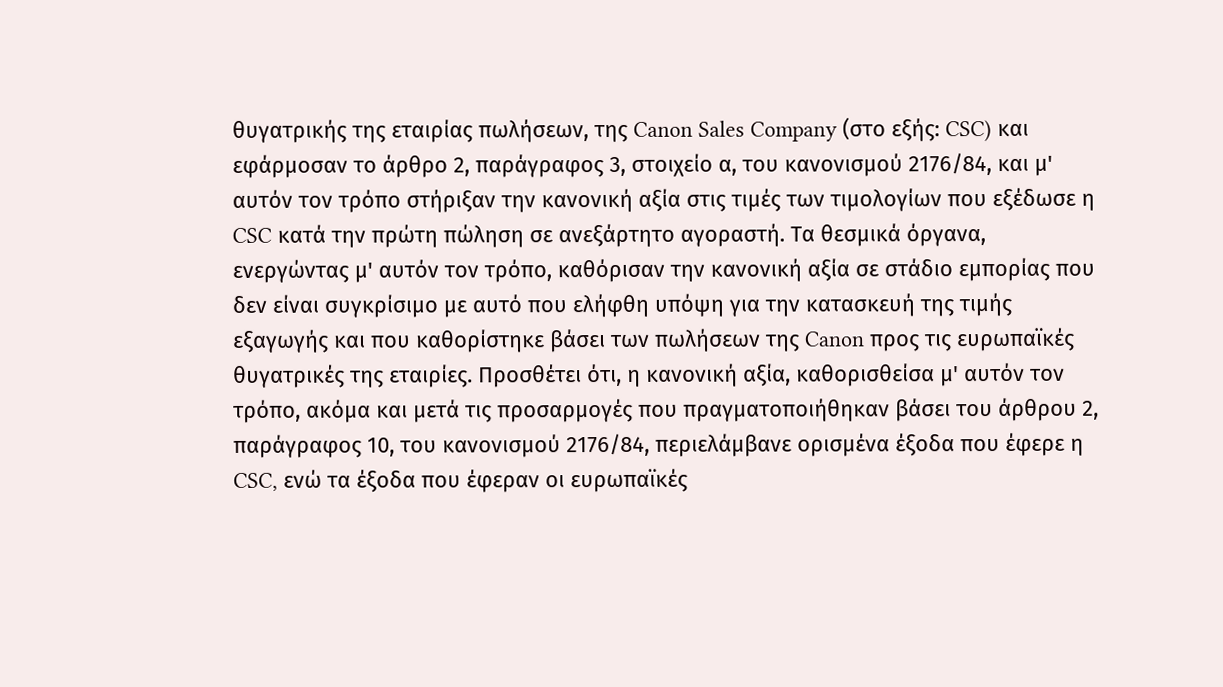θυγατρικής της εταιρίας πωλήσεων, της Canon Sales Company (στο εξής: CSC) και εφάρμοσαν το άρθρο 2, παράγραφος 3, στοιχείο α, του κανονισμού 2176/84, και μ' αυτόν τον τρόπο στήριξαν την κανονική αξία στις τιμές των τιμολογίων που εξέδωσε η CSC κατά την πρώτη πώληση σε ανεξάρτητο αγοραστή. Τα θεσμικά όργανα, ενεργώντας μ' αυτόν τον τρόπο, καθόρισαν την κανονική αξία σε στάδιο εμπορίας που δεν είναι συγκρίσιμο με αυτό που ελήφθη υπόψη για την κατασκευή της τιμής εξαγωγής και που καθορίστηκε βάσει των πωλήσεων της Canon προς τις ευρωπαϊκές θυγατρικές της εταιρίες. Προσθέτει ότι, η κανονική αξία, καθορισθείσα μ' αυτόν τον τρόπο, ακόμα και μετά τις προσαρμογές που πραγματοποιήθηκαν βάσει του άρθρου 2, παράγραφος 10, του κανονισμού 2176/84, περιελάμβανε ορισμένα έξοδα που έφερε η CSC, ενώ τα έξοδα που έφεραν οι ευρωπαϊκές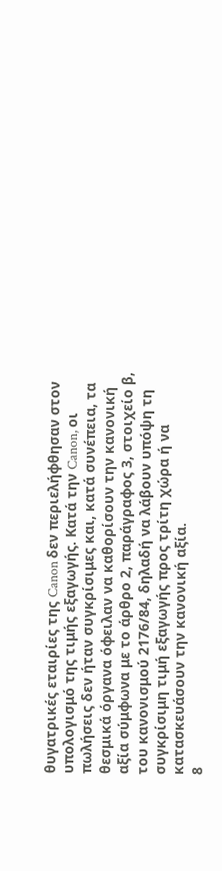θυγατρικές εταιρίες της Canon δεν περιελήφθησαν στον υπολογισμό της τιμής εξαγωγής. Κατά την Canon, οι πωλήσεις δεν ήταν συγκρίσιμες και, κατά συνέπεια, τα θεσμικά όργανα όφειλαν να καθορίσουν την κανονική αξία σύμφωνα με το άρθρο 2, παράγραφος 3, στοιχείο β, του κανονισμού 2176/84, δηλαδή να λάβουν υπόψη τη συγκρίσιμη τιμή εξαγωγής προς τρίτη χώρα ή να κατασκευάσουν την κανονική αξία.
8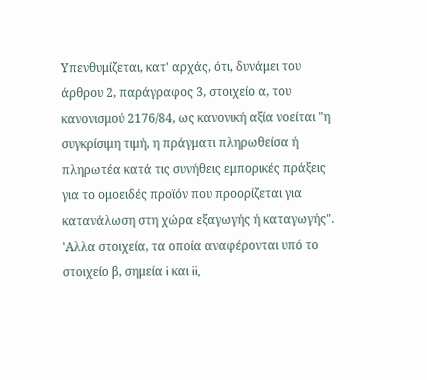Υπενθυμίζεται, κατ' αρχάς, ότι, δυνάμει του άρθρου 2, παράγραφος 3, στοιχείο α, του κανονισμού 2176/84, ως κανονική αξία νοείται "η συγκρίσιμη τιμή, η πράγματι πληρωθείσα ή πληρωτέα κατά τις συνήθεις εμπορικές πράξεις για το ομοειδές προϊόν που προορίζεται για κατανάλωση στη χώρα εξαγωγής ή καταγωγής". 'Αλλα στοιχεία, τα οποία αναφέρονται υπό το στοιχείο β, σημεία i και ii,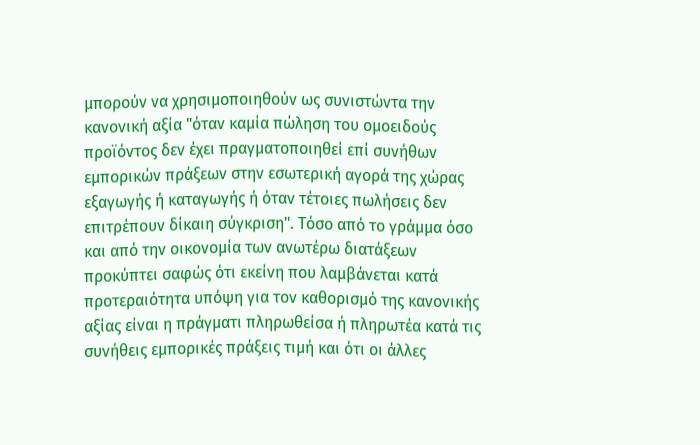μπορούν να χρησιμοποιηθούν ως συνιστώντα την κανονική αξία "όταν καμία πώληση του ομοειδούς προϊόντος δεν έχει πραγματοποιηθεί επί συνήθων εμπορικών πράξεων στην εσωτερική αγορά της χώρας εξαγωγής ή καταγωγής ή όταν τέτοιες πωλήσεις δεν επιτρέπουν δίκαιη σύγκριση". Τόσο από το γράμμα όσο και από την οικονομία των ανωτέρω διατάξεων προκύπτει σαφώς ότι εκείνη που λαμβάνεται κατά προτεραιότητα υπόψη για τον καθορισμό της κανονικής αξίας είναι η πράγματι πληρωθείσα ή πληρωτέα κατά τις συνήθεις εμπορικές πράξεις τιμή και ότι οι άλλες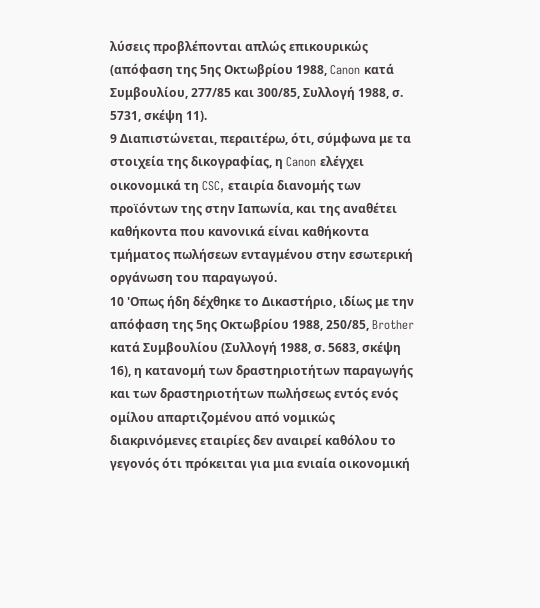λύσεις προβλέπονται απλώς επικουρικώς (απόφαση της 5ης Οκτωβρίου 1988, Canon κατά Συμβουλίου, 277/85 και 300/85, Συλλογή 1988, σ. 5731, σκέψη 11).
9 Διαπιστώνεται, περαιτέρω, ότι, σύμφωνα με τα στοιχεία της δικογραφίας, η Canon ελέγχει οικονομικά τη CSC, εταιρία διανομής των προϊόντων της στην Ιαπωνία, και της αναθέτει καθήκοντα που κανονικά είναι καθήκοντα τμήματος πωλήσεων ενταγμένου στην εσωτερική οργάνωση του παραγωγού.
10 'Οπως ήδη δέχθηκε το Δικαστήριο, ιδίως με την απόφαση της 5ης Οκτωβρίου 1988, 250/85, Brother κατά Συμβουλίου (Συλλογή 1988, σ. 5683, σκέψη 16), η κατανομή των δραστηριοτήτων παραγωγής και των δραστηριοτήτων πωλήσεως εντός ενός ομίλου απαρτιζομένου από νομικώς διακρινόμενες εταιρίες δεν αναιρεί καθόλου το γεγονός ότι πρόκειται για μια ενιαία οικονομική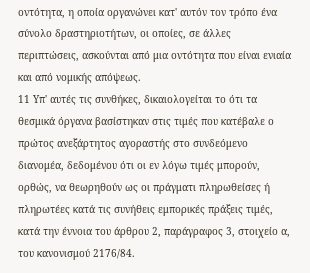οντότητα, η οποία οργανώνει κατ' αυτόν τον τρόπο ένα σύνολο δραστηριοτήτων, οι οποίες, σε άλλες περιπτώσεις, ασκούνται από μια οντότητα που είναι ενιαία και από νομικής απόψεως.
11 Υπ' αυτές τις συνθήκες, δικαιολογείται το ότι τα θεσμικά όργανα βασίστηκαν στις τιμές που κατέβαλε ο πρώτος ανεξάρτητος αγοραστής στο συνδεόμενο διανομέα, δεδομένου ότι οι εν λόγω τιμές μπορούν, ορθώς, να θεωρηθούν ως οι πράγματι πληρωθείσες ή πληρωτέες κατά τις συνήθεις εμπορικές πράξεις τιμές, κατά την έννοια του άρθρου 2, παράγραφος 3, στοιχείο α, του κανονισμού 2176/84.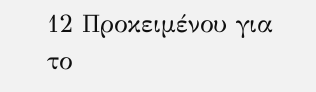12 Προκειμένου για το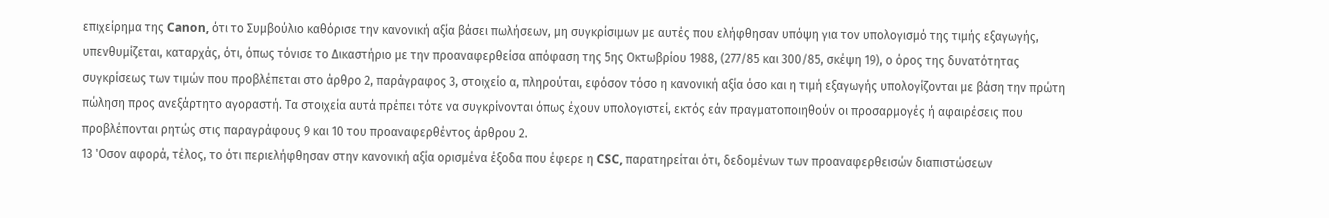επιχείρημα της Canon, ότι το Συμβούλιο καθόρισε την κανονική αξία βάσει πωλήσεων, μη συγκρίσιμων με αυτές που ελήφθησαν υπόψη για τον υπολογισμό της τιμής εξαγωγής, υπενθυμίζεται, καταρχάς, ότι, όπως τόνισε το Δικαστήριο με την προαναφερθείσα απόφαση της 5ης Οκτωβρίου 1988, (277/85 και 300/85, σκέψη 19), ο όρος της δυνατότητας συγκρίσεως των τιμών που προβλέπεται στο άρθρο 2, παράγραφος 3, στοιχείο α, πληρούται, εφόσον τόσο η κανονική αξία όσο και η τιμή εξαγωγής υπολογίζονται με βάση την πρώτη πώληση προς ανεξάρτητο αγοραστή. Τα στοιχεία αυτά πρέπει τότε να συγκρίνονται όπως έχουν υπολογιστεί, εκτός εάν πραγματοποιηθούν οι προσαρμογές ή αφαιρέσεις που προβλέπονται ρητώς στις παραγράφους 9 και 10 του προαναφερθέντος άρθρου 2.
13 'Οσον αφορά, τέλος, το ότι περιελήφθησαν στην κανονική αξία ορισμένα έξοδα που έφερε η CSC, παρατηρείται ότι, δεδομένων των προαναφερθεισών διαπιστώσεων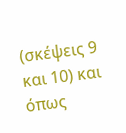(σκέψεις 9 και 10) και όπως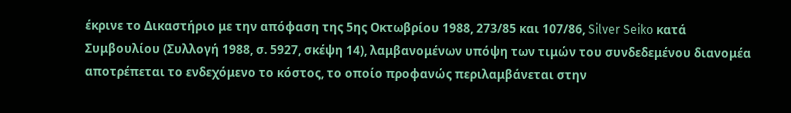έκρινε το Δικαστήριο με την απόφαση της 5ης Οκτωβρίου 1988, 273/85 και 107/86, Silver Seiko κατά Συμβουλίου (Συλλογή 1988, σ. 5927, σκέψη 14), λαμβανομένων υπόψη των τιμών του συνδεδεμένου διανομέα αποτρέπεται το ενδεχόμενο το κόστος, το οποίο προφανώς περιλαμβάνεται στην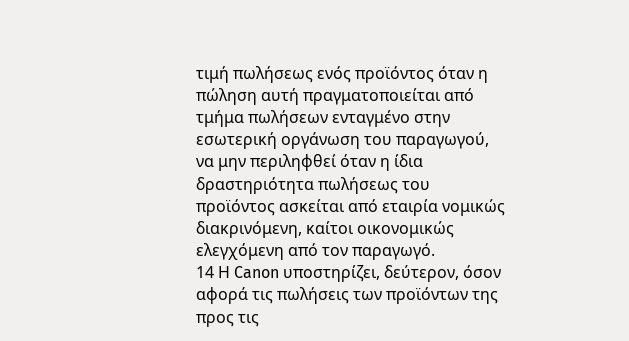τιμή πωλήσεως ενός προϊόντος όταν η πώληση αυτή πραγματοποιείται από τμήμα πωλήσεων ενταγμένο στην εσωτερική οργάνωση του παραγωγού, να μην περιληφθεί όταν η ίδια δραστηριότητα πωλήσεως του προϊόντος ασκείται από εταιρία νομικώς διακρινόμενη, καίτοι οικονομικώς ελεγχόμενη από τον παραγωγό.
14 Η Canon υποστηρίζει, δεύτερον, όσον αφορά τις πωλήσεις των προϊόντων της προς τις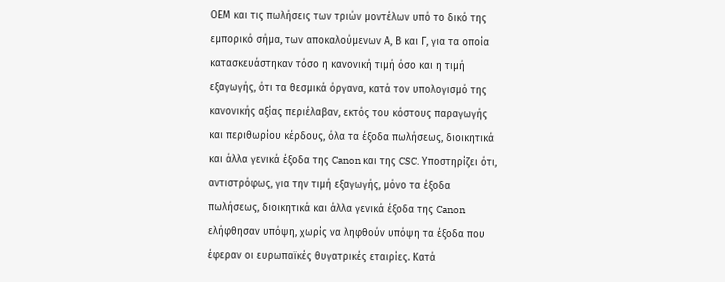ΟΕΜ και τις πωλήσεις των τριών μοντέλων υπό το δικό της εμπορικό σήμα, των αποκαλούμενων Α, Β και Γ, για τα οποία κατασκευάστηκαν τόσο η κανονική τιμή όσο και η τιμή εξαγωγής, ότι τα θεσμικά όργανα, κατά τον υπολογισμό της κανονικής αξίας περιέλαβαν, εκτός του κόστους παραγωγής και περιθωρίου κέρδους, όλα τα έξοδα πωλήσεως, διοικητικά και άλλα γενικά έξοδα της Canon και της CSC. Υποστηρίζει ότι, αντιστρόφως, για την τιμή εξαγωγής, μόνο τα έξοδα πωλήσεως, διοικητικά και άλλα γενικά έξοδα της Canon ελήφθησαν υπόψη, χωρίς να ληφθούν υπόψη τα έξοδα που έφεραν οι ευρωπαϊκές θυγατρικές εταιρίες. Κατά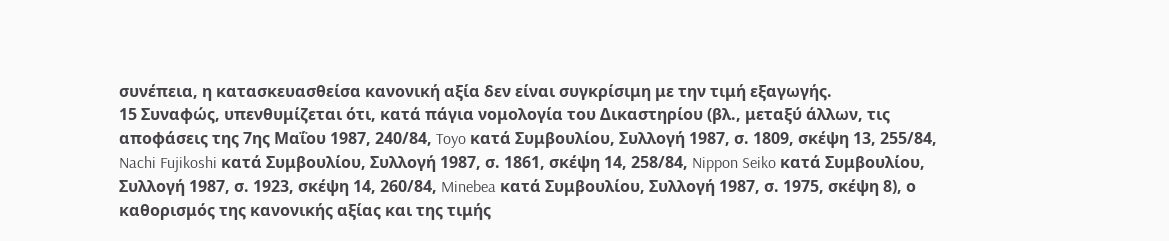συνέπεια, η κατασκευασθείσα κανονική αξία δεν είναι συγκρίσιμη με την τιμή εξαγωγής.
15 Συναφώς, υπενθυμίζεται ότι, κατά πάγια νομολογία του Δικαστηρίου (βλ., μεταξύ άλλων, τις αποφάσεις της 7ης Μαΐου 1987, 240/84, Toyo κατά Συμβουλίου, Συλλογή 1987, σ. 1809, σκέψη 13, 255/84, Nachi Fujikoshi κατά Συμβουλίου, Συλλογή 1987, σ. 1861, σκέψη 14, 258/84, Nippon Seiko κατά Συμβουλίου, Συλλογή 1987, σ. 1923, σκέψη 14, 260/84, Minebea κατά Συμβουλίου, Συλλογή 1987, σ. 1975, σκέψη 8), ο καθορισμός της κανονικής αξίας και της τιμής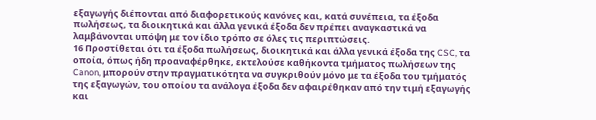εξαγωγής διέπονται από διαφορετικούς κανόνες και, κατά συνέπεια, τα έξοδα πωλήσεως, τα διοικητικά και άλλα γενικά έξοδα δεν πρέπει αναγκαστικά να λαμβάνονται υπόψη με τον ίδιο τρόπο σε όλες τις περιπτώσεις.
16 Προστίθεται ότι τα έξοδα πωλήσεως, διοικητικά και άλλα γενικά έξοδα της CSC, τα οποία, όπως ήδη προαναφέρθηκε, εκτελούσε καθήκοντα τμήματος πωλήσεων της Canon, μπορούν στην πραγματικότητα να συγκριθούν μόνο με τα έξοδα του τμήματός της εξαγωγών, του οποίου τα ανάλογα έξοδα δεν αφαιρέθηκαν από την τιμή εξαγωγής και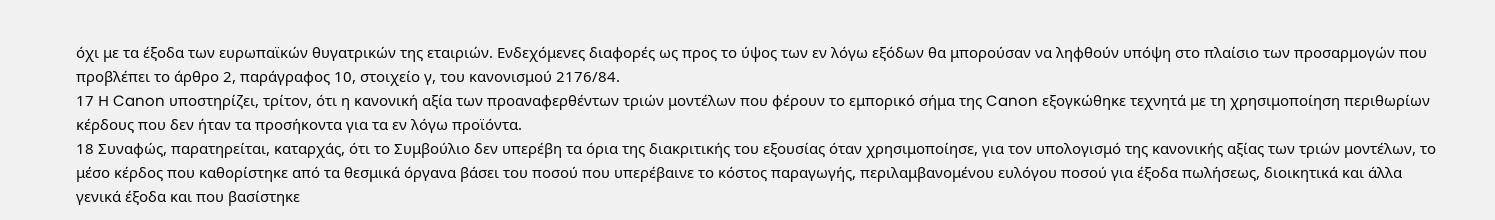όχι με τα έξοδα των ευρωπαϊκών θυγατρικών της εταιριών. Ενδεχόμενες διαφορές ως προς το ύψος των εν λόγω εξόδων θα μπορούσαν να ληφθούν υπόψη στο πλαίσιο των προσαρμογών που προβλέπει το άρθρο 2, παράγραφος 10, στοιχείο γ, του κανονισμού 2176/84.
17 Η Canon υποστηρίζει, τρίτον, ότι η κανονική αξία των προαναφερθέντων τριών μοντέλων που φέρουν το εμπορικό σήμα της Canon εξογκώθηκε τεχνητά με τη χρησιμοποίηση περιθωρίων κέρδους που δεν ήταν τα προσήκοντα για τα εν λόγω προϊόντα.
18 Συναφώς, παρατηρείται, καταρχάς, ότι το Συμβούλιο δεν υπερέβη τα όρια της διακριτικής του εξουσίας όταν χρησιμοποίησε, για τον υπολογισμό της κανονικής αξίας των τριών μοντέλων, το μέσο κέρδος που καθορίστηκε από τα θεσμικά όργανα βάσει του ποσού που υπερέβαινε το κόστος παραγωγής, περιλαμβανομένου ευλόγου ποσού για έξοδα πωλήσεως, διοικητικά και άλλα γενικά έξοδα και που βασίστηκε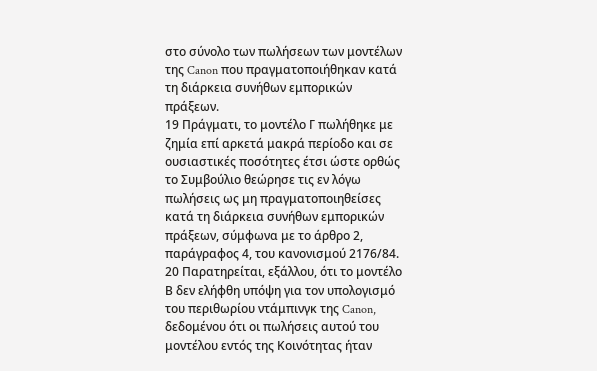στο σύνολο των πωλήσεων των μοντέλων της Canon που πραγματοποιήθηκαν κατά τη διάρκεια συνήθων εμπορικών πράξεων.
19 Πράγματι, το μοντέλο Γ πωλήθηκε με ζημία επί αρκετά μακρά περίοδο και σε ουσιαστικές ποσότητες έτσι ώστε ορθώς το Συμβούλιο θεώρησε τις εν λόγω πωλήσεις ως μη πραγματοποιηθείσες κατά τη διάρκεια συνήθων εμπορικών πράξεων, σύμφωνα με το άρθρο 2, παράγραφος 4, του κανονισμού 2176/84.
20 Παρατηρείται, εξάλλου, ότι το μοντέλο Β δεν ελήφθη υπόψη για τον υπολογισμό του περιθωρίου ντάμπινγκ της Canon, δεδομένου ότι οι πωλήσεις αυτού του μοντέλου εντός της Κοινότητας ήταν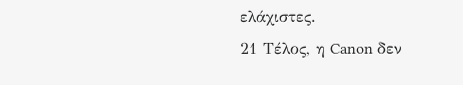ελάχιστες.
21 Τέλος, η Canon δεν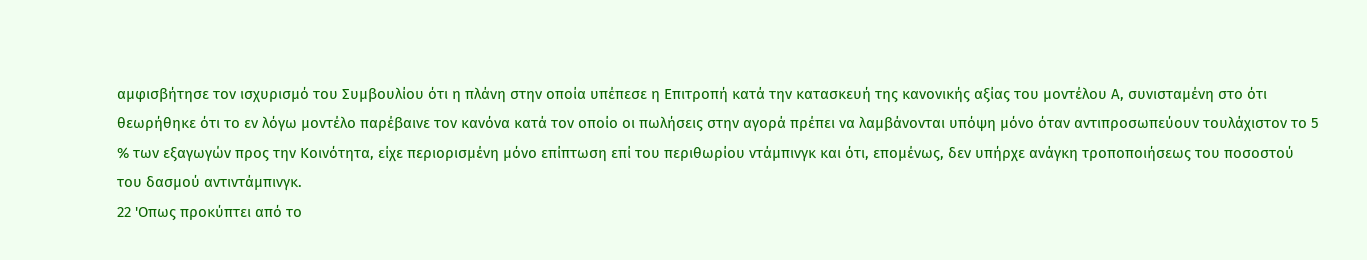αμφισβήτησε τον ισχυρισμό του Συμβουλίου ότι η πλάνη στην οποία υπέπεσε η Επιτροπή κατά την κατασκευή της κανονικής αξίας του μοντέλου Α, συνισταμένη στο ότι θεωρήθηκε ότι το εν λόγω μοντέλο παρέβαινε τον κανόνα κατά τον οποίο οι πωλήσεις στην αγορά πρέπει να λαμβάνονται υπόψη μόνο όταν αντιπροσωπεύουν τουλάχιστον το 5 % των εξαγωγών προς την Κοινότητα, είχε περιορισμένη μόνο επίπτωση επί του περιθωρίου ντάμπινγκ και ότι, επομένως, δεν υπήρχε ανάγκη τροποποιήσεως του ποσοστού του δασμού αντιντάμπινγκ.
22 'Οπως προκύπτει από το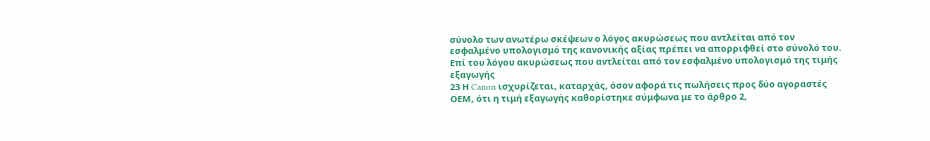σύνολο των ανωτέρω σκέψεων ο λόγος ακυρώσεως που αντλείται από τον εσφαλμένο υπολογισμό της κανονικής αξίας πρέπει να απορριφθεί στο σύνολό του.
Επί του λόγου ακυρώσεως που αντλείται από τον εσφαλμένο υπολογισμό της τιμής εξαγωγής
23 Η Canon ισχυρίζεται, καταρχάς, όσον αφορά τις πωλήσεις προς δύο αγοραστές ΟΕΜ, ότι η τιμή εξαγωγής καθορίστηκε σύμφωνα με το άρθρο 2,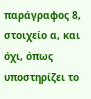παράγραφος 8, στοιχείο α, και όχι, όπως υποστηρίζει το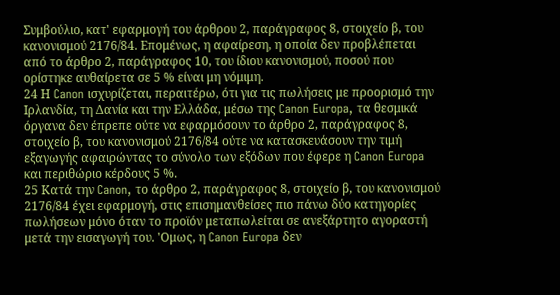Συμβούλιο, κατ' εφαρμογή του άρθρου 2, παράγραφος 8, στοιχείο β, του κανονισμού 2176/84. Επομένως, η αφαίρεση, η οποία δεν προβλέπεται από το άρθρο 2, παράγραφος 10, του ίδιου κανονισμού, ποσού που ορίστηκε αυθαίρετα σε 5 % είναι μη νόμιμη.
24 Η Canon ισχυρίζεται, περαιτέρω, ότι για τις πωλήσεις με προορισμό την Ιρλανδία, τη Δανία και την Ελλάδα, μέσω της Canon Europa, τα θεσμικά όργανα δεν έπρεπε ούτε να εφαρμόσουν το άρθρο 2, παράγραφος 8, στοιχείο β, του κανονισμού 2176/84 ούτε να κατασκευάσουν την τιμή εξαγωγής αφαιρώντας το σύνολο των εξόδων που έφερε η Canon Europa και περιθώριο κέρδους 5 %.
25 Κατά την Canon, το άρθρο 2, παράγραφος 8, στοιχείο β, του κανονισμού 2176/84 έχει εφαρμογή, στις επισημανθείσες πιο πάνω δύο κατηγορίες πωλήσεων μόνο όταν το προϊόν μεταπωλείται σε ανεξάρτητο αγοραστή μετά την εισαγωγή του. 'Ομως, η Canon Europa δεν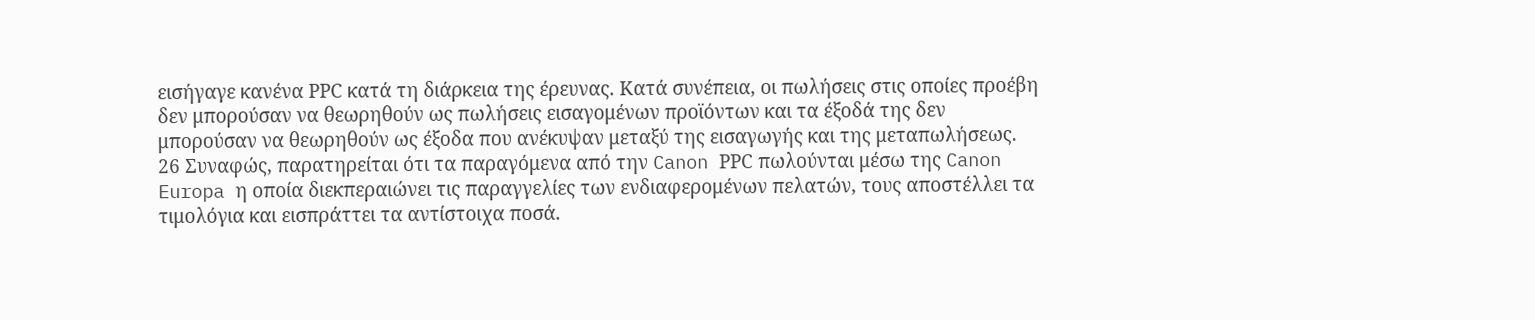εισήγαγε κανένα ΡΡC κατά τη διάρκεια της έρευνας. Κατά συνέπεια, οι πωλήσεις στις οποίες προέβη δεν μπορούσαν να θεωρηθούν ως πωλήσεις εισαγομένων προϊόντων και τα έξοδά της δεν μπορούσαν να θεωρηθούν ως έξοδα που ανέκυψαν μεταξύ της εισαγωγής και της μεταπωλήσεως.
26 Συναφώς, παρατηρείται ότι τα παραγόμενα από την Canon ΡΡC πωλούνται μέσω της Canon Europa η οποία διεκπεραιώνει τις παραγγελίες των ενδιαφερομένων πελατών, τους αποστέλλει τα τιμολόγια και εισπράττει τα αντίστοιχα ποσά.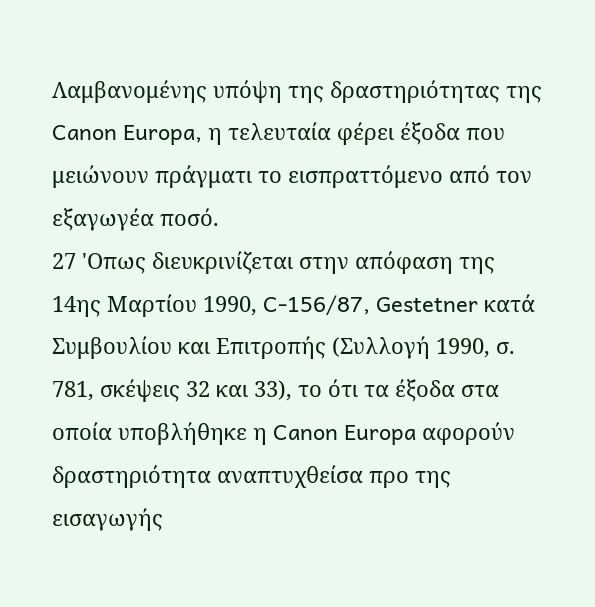Λαμβανομένης υπόψη της δραστηριότητας της Canon Europa, η τελευταία φέρει έξοδα που μειώνουν πράγματι το εισπραττόμενο από τον εξαγωγέα ποσό.
27 'Οπως διευκρινίζεται στην απόφαση της 14ης Μαρτίου 1990, C-156/87, Gestetner κατά Συμβουλίου και Επιτροπής (Συλλογή 1990, σ. 781, σκέψεις 32 και 33), το ότι τα έξοδα στα οποία υποβλήθηκε η Canon Europa αφορούν δραστηριότητα αναπτυχθείσα προ της εισαγωγής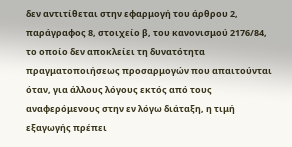δεν αντιτίθεται στην εφαρμογή του άρθρου 2, παράγραφος 8, στοιχείο β, του κανονισμού 2176/84, το οποίο δεν αποκλείει τη δυνατότητα πραγματοποιήσεως προσαρμογών που απαιτούνται όταν, για άλλους λόγους εκτός από τους αναφερόμενους στην εν λόγω διάταξη, η τιμή εξαγωγής πρέπει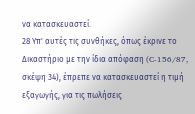να κατασκευαστεί.
28 Υπ' αυτές τις συνθήκες, όπως έκρινε το Δικαστήριο με την ίδια απόφαση (C-156/87, σκέψη 34), έπρεπε να κατασκευαστεί η τιμή εξαγωγής, για τις πωλήσεις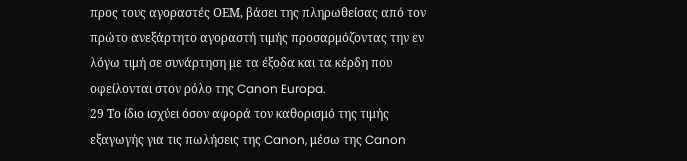προς τους αγοραστές ΟΕΜ, βάσει της πληρωθείσας από τον πρώτο ανεξάρτητο αγοραστή τιμής προσαρμόζοντας την εν λόγω τιμή σε συνάρτηση με τα έξοδα και τα κέρδη που οφείλονται στον ρόλο της Canon Europa.
29 Το ίδιο ισχύει όσον αφορά τον καθορισμό της τιμής εξαγωγής για τις πωλήσεις της Canon, μέσω της Canon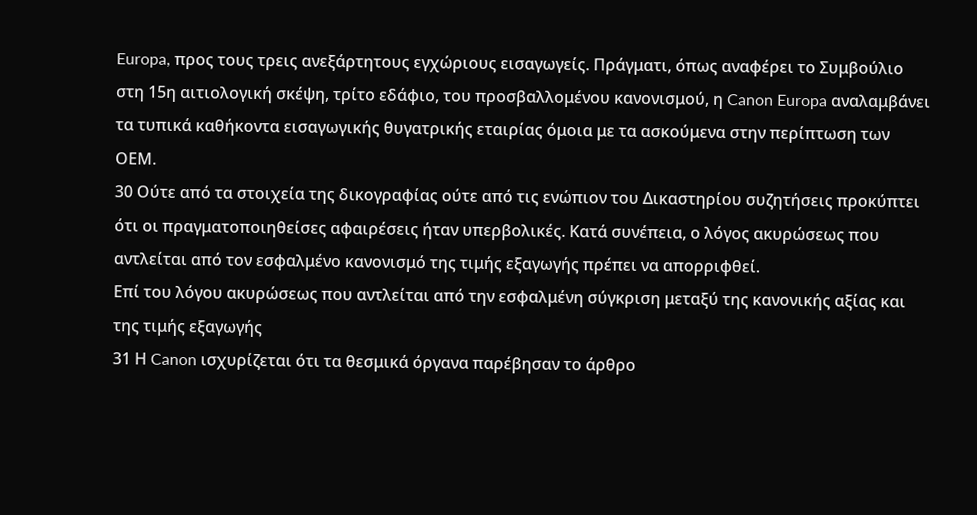Europa, προς τους τρεις ανεξάρτητους εγχώριους εισαγωγείς. Πράγματι, όπως αναφέρει το Συμβούλιο στη 15η αιτιολογική σκέψη, τρίτο εδάφιο, του προσβαλλομένου κανονισμού, η Canon Europa αναλαμβάνει τα τυπικά καθήκοντα εισαγωγικής θυγατρικής εταιρίας όμοια με τα ασκούμενα στην περίπτωση των ΟΕΜ.
30 Ούτε από τα στοιχεία της δικογραφίας ούτε από τις ενώπιον του Δικαστηρίου συζητήσεις προκύπτει ότι οι πραγματοποιηθείσες αφαιρέσεις ήταν υπερβολικές. Κατά συνέπεια, ο λόγος ακυρώσεως που αντλείται από τον εσφαλμένο κανονισμό της τιμής εξαγωγής πρέπει να απορριφθεί.
Επί του λόγου ακυρώσεως που αντλείται από την εσφαλμένη σύγκριση μεταξύ της κανονικής αξίας και της τιμής εξαγωγής
31 Η Canon ισχυρίζεται ότι τα θεσμικά όργανα παρέβησαν το άρθρο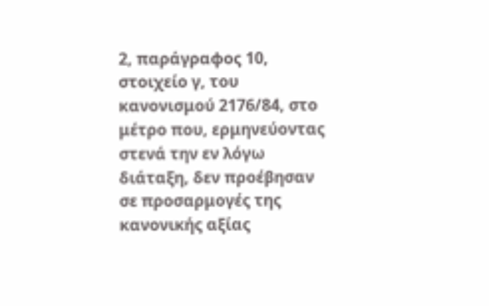2, παράγραφος 10, στοιχείο γ, του κανονισμού 2176/84, στο μέτρο που, ερμηνεύοντας στενά την εν λόγω διάταξη, δεν προέβησαν σε προσαρμογές της κανονικής αξίας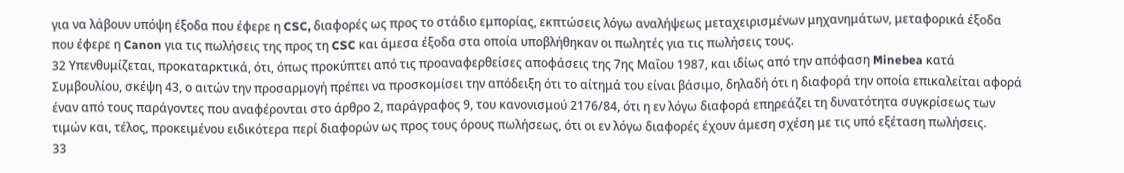για να λάβουν υπόψη έξοδα που έφερε η CSC, διαφορές ως προς το στάδιο εμπορίας, εκπτώσεις λόγω αναλήψεως μεταχειρισμένων μηχανημάτων, μεταφορικά έξοδα που έφερε η Canon για τις πωλήσεις της προς τη CSC και άμεσα έξοδα στα οποία υποβλήθηκαν οι πωλητές για τις πωλήσεις τους.
32 Υπενθυμίζεται, προκαταρκτικά, ότι, όπως προκύπτει από τις προαναφερθείσες αποφάσεις της 7ης Μαΐου 1987, και ιδίως από την απόφαση Minebea κατά Συμβουλίου, σκέψη 43, ο αιτών την προσαρμογή πρέπει να προσκομίσει την απόδειξη ότι το αίτημά του είναι βάσιμο, δηλαδή ότι η διαφορά την οποία επικαλείται αφορά έναν από τους παράγοντες που αναφέρονται στο άρθρο 2, παράγραφος 9, του κανονισμού 2176/84, ότι η εν λόγω διαφορά επηρεάζει τη δυνατότητα συγκρίσεως των τιμών και, τέλος, προκειμένου ειδικότερα περί διαφορών ως προς τους όρους πωλήσεως, ότι οι εν λόγω διαφορές έχουν άμεση σχέση με τις υπό εξέταση πωλήσεις.
33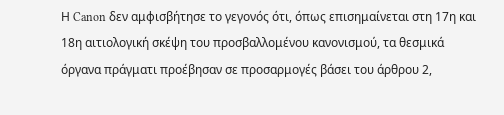Η Canon δεν αμφισβήτησε το γεγονός ότι, όπως επισημαίνεται στη 17η και 18η αιτιολογική σκέψη του προσβαλλομένου κανονισμού, τα θεσμικά όργανα πράγματι προέβησαν σε προσαρμογές βάσει του άρθρου 2,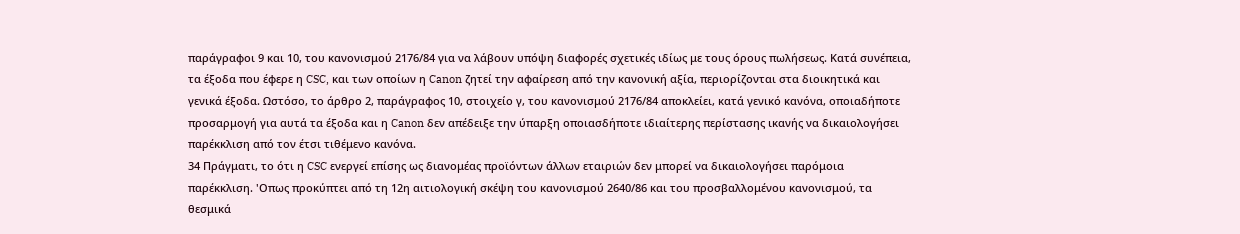παράγραφοι 9 και 10, του κανονισμού 2176/84 για να λάβουν υπόψη διαφορές σχετικές ιδίως με τους όρους πωλήσεως. Κατά συνέπεια, τα έξοδα που έφερε η CSC, και των οποίων η Canon ζητεί την αφαίρεση από την κανονική αξία, περιορίζονται στα διοικητικά και γενικά έξοδα. Ωστόσο, το άρθρο 2, παράγραφος 10, στοιχείο γ, του κανονισμού 2176/84 αποκλείει, κατά γενικό κανόνα, οποιαδήποτε προσαρμογή για αυτά τα έξοδα και η Canon δεν απέδειξε την ύπαρξη οποιασδήποτε ιδιαίτερης περίστασης ικανής να δικαιολογήσει παρέκκλιση από τον έτσι τιθέμενο κανόνα.
34 Πράγματι, το ότι η CSC ενεργεί επίσης ως διανομέας προϊόντων άλλων εταιριών δεν μπορεί να δικαιολογήσει παρόμοια παρέκκλιση. 'Οπως προκύπτει από τη 12η αιτιολογική σκέψη του κανονισμού 2640/86 και του προσβαλλομένου κανονισμού, τα θεσμικά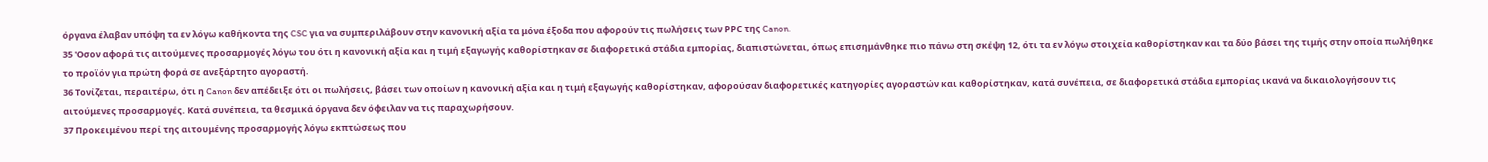όργανα έλαβαν υπόψη τα εν λόγω καθήκοντα της CSC για να συμπεριλάβουν στην κανονική αξία τα μόνα έξοδα που αφορούν τις πωλήσεις των ΡΡC της Canon.
35 'Οσον αφορά τις αιτούμενες προσαρμογές λόγω του ότι η κανονική αξία και η τιμή εξαγωγής καθορίστηκαν σε διαφορετικά στάδια εμπορίας, διαπιστώνεται, όπως επισημάνθηκε πιο πάνω στη σκέψη 12, ότι τα εν λόγω στοιχεία καθορίστηκαν και τα δύο βάσει της τιμής στην οποία πωλήθηκε το προϊόν για πρώτη φορά σε ανεξάρτητο αγοραστή.
36 Τονίζεται, περαιτέρω, ότι η Canon δεν απέδειξε ότι οι πωλήσεις, βάσει των οποίων η κανονική αξία και η τιμή εξαγωγής καθορίστηκαν, αφορούσαν διαφορετικές κατηγορίες αγοραστών και καθορίστηκαν, κατά συνέπεια, σε διαφορετικά στάδια εμπορίας ικανά να δικαιολογήσουν τις αιτούμενες προσαρμογές. Κατά συνέπεια, τα θεσμικά όργανα δεν όφειλαν να τις παραχωρήσουν.
37 Προκειμένου περί της αιτουμένης προσαρμογής λόγω εκπτώσεως που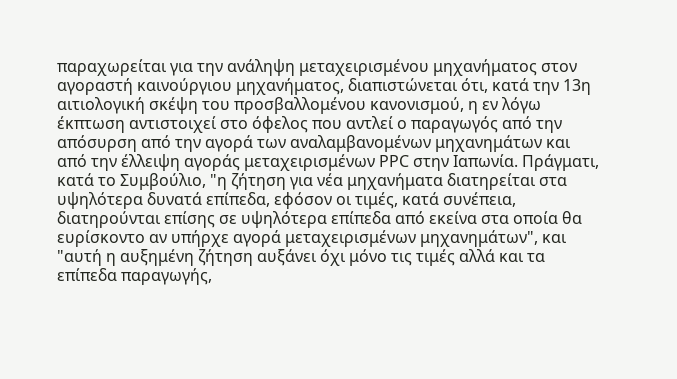παραχωρείται για την ανάληψη μεταχειρισμένου μηχανήματος στον αγοραστή καινούργιου μηχανήματος, διαπιστώνεται ότι, κατά την 13η αιτιολογική σκέψη του προσβαλλομένου κανονισμού, η εν λόγω έκπτωση αντιστοιχεί στο όφελος που αντλεί ο παραγωγός από την απόσυρση από την αγορά των αναλαμβανομένων μηχανημάτων και από την έλλειψη αγοράς μεταχειρισμένων ΡΡC στην Ιαπωνία. Πράγματι, κατά το Συμβούλιο, "η ζήτηση για νέα μηχανήματα διατηρείται στα υψηλότερα δυνατά επίπεδα, εφόσον οι τιμές, κατά συνέπεια, διατηρούνται επίσης σε υψηλότερα επίπεδα από εκείνα στα οποία θα ευρίσκοντο αν υπήρχε αγορά μεταχειρισμένων μηχανημάτων", και "αυτή η αυξημένη ζήτηση αυξάνει όχι μόνο τις τιμές αλλά και τα επίπεδα παραγωγής,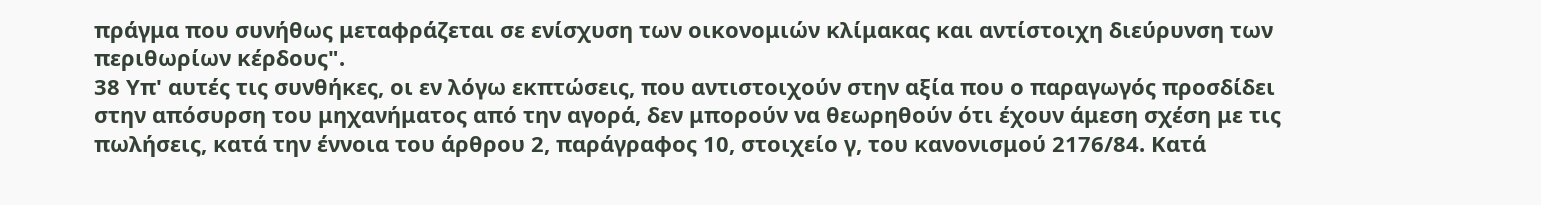πράγμα που συνήθως μεταφράζεται σε ενίσχυση των οικονομιών κλίμακας και αντίστοιχη διεύρυνση των περιθωρίων κέρδους".
38 Υπ' αυτές τις συνθήκες, οι εν λόγω εκπτώσεις, που αντιστοιχούν στην αξία που ο παραγωγός προσδίδει στην απόσυρση του μηχανήματος από την αγορά, δεν μπορούν να θεωρηθούν ότι έχουν άμεση σχέση με τις πωλήσεις, κατά την έννοια του άρθρου 2, παράγραφος 10, στοιχείο γ, του κανονισμού 2176/84. Κατά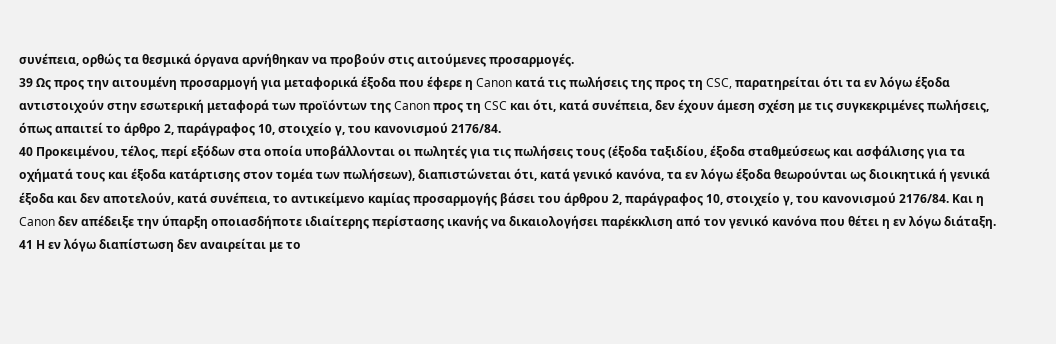συνέπεια, ορθώς τα θεσμικά όργανα αρνήθηκαν να προβούν στις αιτούμενες προσαρμογές.
39 Ως προς την αιτουμένη προσαρμογή για μεταφορικά έξοδα που έφερε η Canon κατά τις πωλήσεις της προς τη CSC, παρατηρείται ότι τα εν λόγω έξοδα αντιστοιχούν στην εσωτερική μεταφορά των προϊόντων της Canon προς τη CSC και ότι, κατά συνέπεια, δεν έχουν άμεση σχέση με τις συγκεκριμένες πωλήσεις, όπως απαιτεί το άρθρο 2, παράγραφος 10, στοιχείο γ, του κανονισμού 2176/84.
40 Προκειμένου, τέλος, περί εξόδων στα οποία υποβάλλονται οι πωλητές για τις πωλήσεις τους (έξοδα ταξιδίου, έξοδα σταθμεύσεως και ασφάλισης για τα οχήματά τους και έξοδα κατάρτισης στον τομέα των πωλήσεων), διαπιστώνεται ότι, κατά γενικό κανόνα, τα εν λόγω έξοδα θεωρούνται ως διοικητικά ή γενικά έξοδα και δεν αποτελούν, κατά συνέπεια, το αντικείμενο καμίας προσαρμογής βάσει του άρθρου 2, παράγραφος 10, στοιχείο γ, του κανονισμού 2176/84. Και η Canon δεν απέδειξε την ύπαρξη οποιασδήποτε ιδιαίτερης περίστασης ικανής να δικαιολογήσει παρέκκλιση από τον γενικό κανόνα που θέτει η εν λόγω διάταξη.
41 Η εν λόγω διαπίστωση δεν αναιρείται με το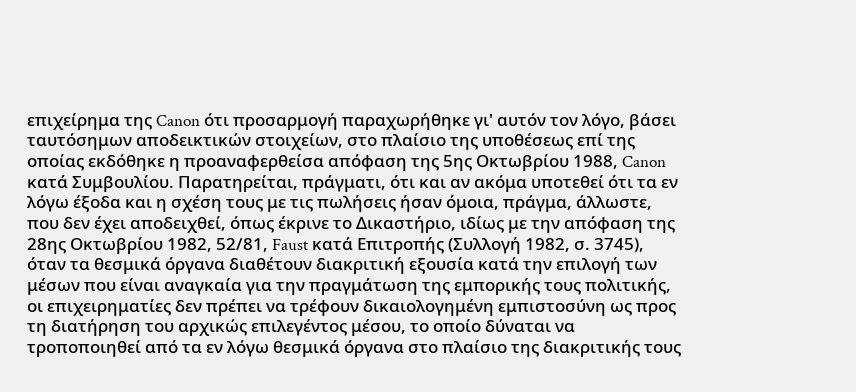επιχείρημα της Canon ότι προσαρμογή παραχωρήθηκε γι' αυτόν τον λόγο, βάσει ταυτόσημων αποδεικτικών στοιχείων, στο πλαίσιο της υποθέσεως επί της οποίας εκδόθηκε η προαναφερθείσα απόφαση της 5ης Οκτωβρίου 1988, Canon κατά Συμβουλίου. Παρατηρείται, πράγματι, ότι και αν ακόμα υποτεθεί ότι τα εν λόγω έξοδα και η σχέση τους με τις πωλήσεις ήσαν όμοια, πράγμα, άλλωστε, που δεν έχει αποδειχθεί, όπως έκρινε το Δικαστήριο, ιδίως με την απόφαση της 28ης Οκτωβρίου 1982, 52/81, Faust κατά Επιτροπής (Συλλογή 1982, σ. 3745), όταν τα θεσμικά όργανα διαθέτουν διακριτική εξουσία κατά την επιλογή των μέσων που είναι αναγκαία για την πραγμάτωση της εμπορικής τους πολιτικής, οι επιχειρηματίες δεν πρέπει να τρέφουν δικαιολογημένη εμπιστοσύνη ως προς τη διατήρηση του αρχικώς επιλεγέντος μέσου, το οποίο δύναται να τροποποιηθεί από τα εν λόγω θεσμικά όργανα στο πλαίσιο της διακριτικής τους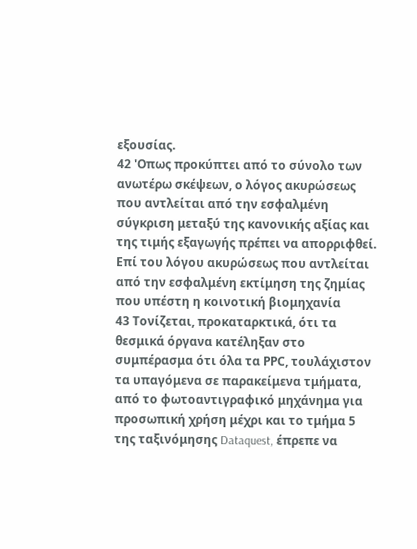εξουσίας.
42 'Οπως προκύπτει από το σύνολο των ανωτέρω σκέψεων, ο λόγος ακυρώσεως που αντλείται από την εσφαλμένη σύγκριση μεταξύ της κανονικής αξίας και της τιμής εξαγωγής πρέπει να απορριφθεί.
Επί του λόγου ακυρώσεως που αντλείται από την εσφαλμένη εκτίμηση της ζημίας που υπέστη η κοινοτική βιομηχανία
43 Τονίζεται, προκαταρκτικά, ότι τα θεσμικά όργανα κατέληξαν στο συμπέρασμα ότι όλα τα ΡΡC, τουλάχιστον τα υπαγόμενα σε παρακείμενα τμήματα, από το φωτοαντιγραφικό μηχάνημα για προσωπική χρήση μέχρι και το τμήμα 5 της ταξινόμησης Dataquest, έπρεπε να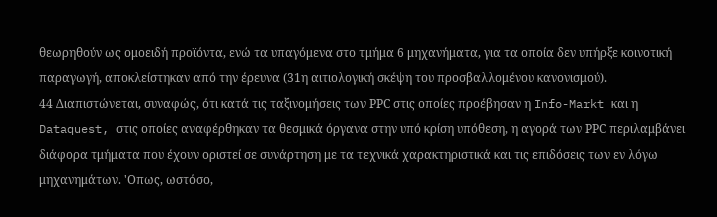θεωρηθούν ως ομοειδή προϊόντα, ενώ τα υπαγόμενα στο τμήμα 6 μηχανήματα, για τα οποία δεν υπήρξε κοινοτική παραγωγή, αποκλείστηκαν από την έρευνα (31η αιτιολογική σκέψη του προσβαλλομένου κανονισμού).
44 Διαπιστώνεται, συναφώς, ότι κατά τις ταξινομήσεις των ΡΡC στις οποίες προέβησαν η Info-Markt και η Dataquest, στις οποίες αναφέρθηκαν τα θεσμικά όργανα στην υπό κρίση υπόθεση, η αγορά των ΡΡC περιλαμβάνει διάφορα τμήματα που έχουν οριστεί σε συνάρτηση με τα τεχνικά χαρακτηριστικά και τις επιδόσεις των εν λόγω μηχανημάτων. 'Οπως, ωστόσο,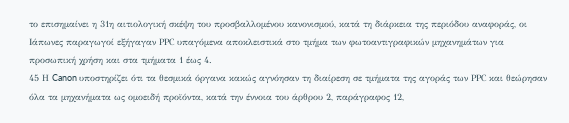το επισημαίνει η 31η αιτιολογική σκέψη του προσβαλλομένου κανονισμού, κατά τη διάρκεια της περιόδου αναφοράς, οι Ιάπωνες παραγωγοί εξήγαγαν ΡΡC υπαγόμενα αποκλειστικά στο τμήμα των φωτοαντιγραφικών μηχανημάτων για προσωπική χρήση και στα τμήματα 1 έως 4.
45 Η Canon υποστηρίζει ότι τα θεσμικά όργανα κακώς αγνόησαν τη διαίρεση σε τμήματα της αγοράς των ΡΡC και θεώρησαν όλα τα μηχανήματα ως ομοειδή προϊόντα, κατά την έννοια του άρθρου 2, παράγραφος 12,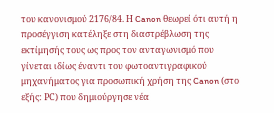του κανονισμού 2176/84. Η Canon θεωρεί ότι αυτή η προσέγγιση κατέληξε στη διαστρέβλωση της εκτίμησής τους ως προς τον ανταγωνισμό που γίνεται ιδίως έναντι του φωτοαντιγραφικού μηχανήματος για προσωπική χρήση της Canon (στο εξής: ΡC) που δημιούργησε νέα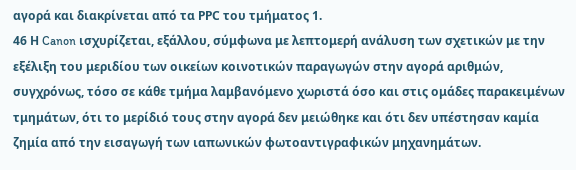αγορά και διακρίνεται από τα ΡΡC του τμήματος 1.
46 Η Canon ισχυρίζεται, εξάλλου, σύμφωνα με λεπτομερή ανάλυση των σχετικών με την εξέλιξη του μεριδίου των οικείων κοινοτικών παραγωγών στην αγορά αριθμών, συγχρόνως, τόσο σε κάθε τμήμα λαμβανόμενο χωριστά όσο και στις ομάδες παρακειμένων τμημάτων, ότι το μερίδιό τους στην αγορά δεν μειώθηκε και ότι δεν υπέστησαν καμία ζημία από την εισαγωγή των ιαπωνικών φωτοαντιγραφικών μηχανημάτων.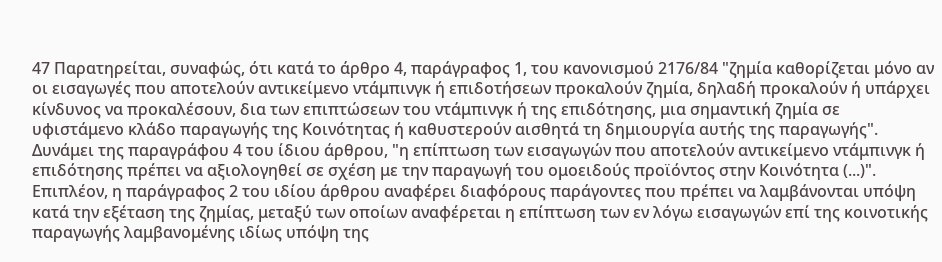47 Παρατηρείται, συναφώς, ότι κατά το άρθρο 4, παράγραφος 1, του κανονισμού 2176/84 "ζημία καθορίζεται μόνο αν οι εισαγωγές που αποτελούν αντικείμενο ντάμπινγκ ή επιδοτήσεων προκαλούν ζημία, δηλαδή προκαλούν ή υπάρχει κίνδυνος να προκαλέσουν, δια των επιπτώσεων του ντάμπινγκ ή της επιδότησης, μια σημαντική ζημία σε υφιστάμενο κλάδο παραγωγής της Κοινότητας ή καθυστερούν αισθητά τη δημιουργία αυτής της παραγωγής". Δυνάμει της παραγράφου 4 του ίδιου άρθρου, "η επίπτωση των εισαγωγών που αποτελούν αντικείμενο ντάμπινγκ ή επιδότησης πρέπει να αξιολογηθεί σε σχέση με την παραγωγή του ομοειδούς προϊόντος στην Κοινότητα (...)". Επιπλέον, η παράγραφος 2 του ιδίου άρθρου αναφέρει διαφόρους παράγοντες που πρέπει να λαμβάνονται υπόψη κατά την εξέταση της ζημίας, μεταξύ των οποίων αναφέρεται η επίπτωση των εν λόγω εισαγωγών επί της κοινοτικής παραγωγής λαμβανομένης ιδίως υπόψη της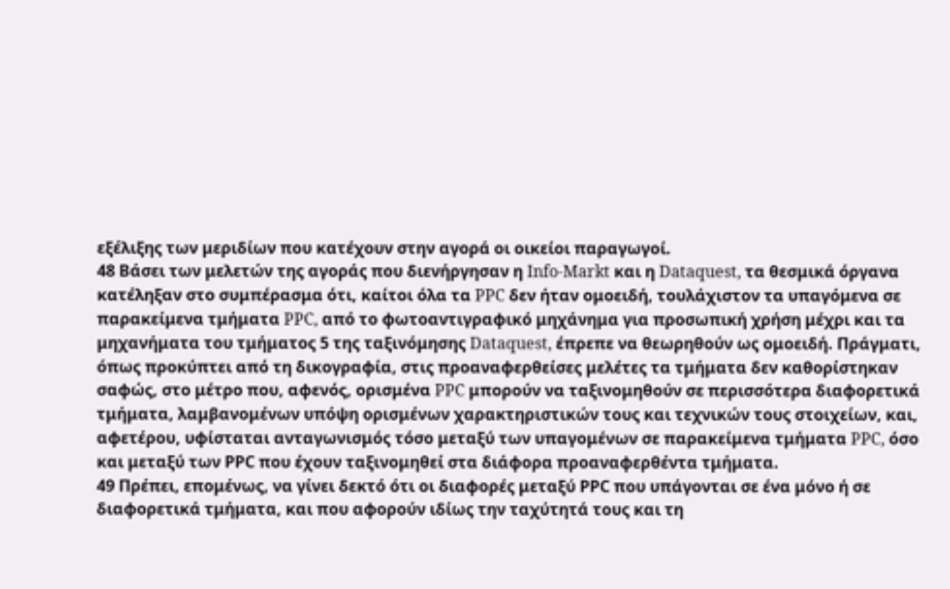εξέλιξης των μεριδίων που κατέχουν στην αγορά οι οικείοι παραγωγοί.
48 Βάσει των μελετών της αγοράς που διενήργησαν η Info-Markt και η Dataquest, τα θεσμικά όργανα κατέληξαν στο συμπέρασμα ότι, καίτοι όλα τα PPC δεν ήταν ομοειδή, τουλάχιστον τα υπαγόμενα σε παρακείμενα τμήματα PPC, από το φωτοαντιγραφικό μηχάνημα για προσωπική χρήση μέχρι και τα μηχανήματα του τμήματος 5 της ταξινόμησης Dataquest, έπρεπε να θεωρηθούν ως ομοειδή. Πράγματι, όπως προκύπτει από τη δικογραφία, στις προαναφερθείσες μελέτες τα τμήματα δεν καθορίστηκαν σαφώς, στο μέτρο που, αφενός, ορισμένα PPC μπορούν να ταξινομηθούν σε περισσότερα διαφορετικά τμήματα, λαμβανομένων υπόψη ορισμένων χαρακτηριστικών τους και τεχνικών τους στοιχείων, και, αφετέρου, υφίσταται ανταγωνισμός τόσο μεταξύ των υπαγομένων σε παρακείμενα τμήματα PPC, όσο και μεταξύ των ΡΡC που έχουν ταξινομηθεί στα διάφορα προαναφερθέντα τμήματα.
49 Πρέπει, επομένως, να γίνει δεκτό ότι οι διαφορές μεταξύ ΡΡC που υπάγονται σε ένα μόνο ή σε διαφορετικά τμήματα, και που αφορούν ιδίως την ταχύτητά τους και τη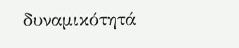δυναμικότητά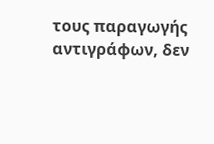τους παραγωγής αντιγράφων, δεν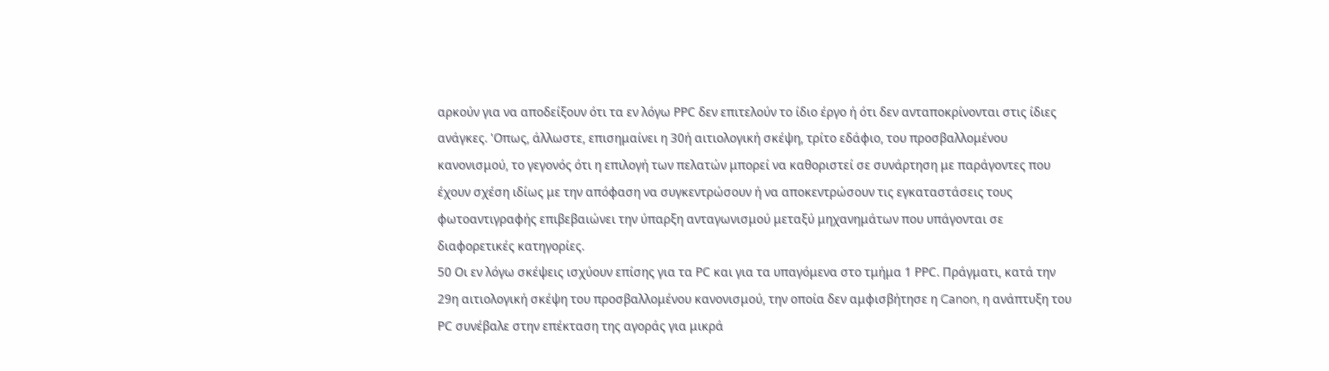αρκούν για να αποδείξουν ότι τα εν λόγω ΡΡC δεν επιτελούν το ίδιο έργο ή ότι δεν ανταποκρίνονται στις ίδιες ανάγκες. 'Οπως, άλλωστε, επισημαίνει η 30ή αιτιολογική σκέψη, τρίτο εδάφιο, του προσβαλλομένου κανονισμού, το γεγονός ότι η επιλογή των πελατών μπορεί να καθοριστεί σε συνάρτηση με παράγοντες που έχουν σχέση ιδίως με την απόφαση να συγκεντρώσουν ή να αποκεντρώσουν τις εγκαταστάσεις τους φωτοαντιγραφής επιβεβαιώνει την ύπαρξη ανταγωνισμού μεταξύ μηχανημάτων που υπάγονται σε διαφορετικές κατηγορίες.
50 Οι εν λόγω σκέψεις ισχύουν επίσης για τα ΡC και για τα υπαγόμενα στο τμήμα 1 ΡΡC. Πράγματι, κατά την 29η αιτιολογική σκέψη του προσβαλλομένου κανονισμού, την οποία δεν αμφισβήτησε η Canon, η ανάπτυξη του ΡC συνέβαλε στην επέκταση της αγοράς για μικρά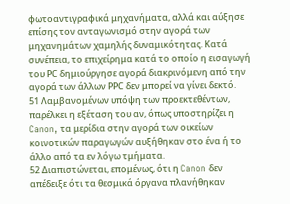φωτοαντιγραφικά μηχανήματα, αλλά και αύξησε επίσης τον ανταγωνισμό στην αγορά των μηχανημάτων χαμηλής δυναμικότητας. Κατά συνέπεια, το επιχείρημα κατά το οποίο η εισαγωγή του ΡC δημιούργησε αγορά διακρινόμενη από την αγορά των άλλων ΡΡC δεν μπορεί να γίνει δεκτό.
51 Λαμβανομένων υπόψη των προεκτεθέντων, παρέλκει η εξέταση του αν, όπως υποστηρίζει η Canon, τα μερίδια στην αγορά των οικείων κοινοτικών παραγωγών αυξήθηκαν στο ένα ή το άλλο από τα εν λόγω τμήματα.
52 Διαπιστώνεται, επομένως, ότι η Canon δεν απέδειξε ότι τα θεσμικά όργανα πλανήθηκαν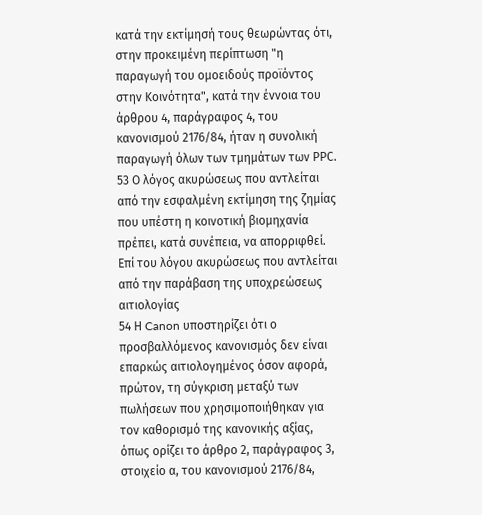κατά την εκτίμησή τους θεωρώντας ότι, στην προκειμένη περίπτωση "η παραγωγή του ομοειδούς προϊόντος στην Κοινότητα", κατά την έννοια του άρθρου 4, παράγραφος 4, του κανονισμού 2176/84, ήταν η συνολική παραγωγή όλων των τμημάτων των ΡΡC.
53 Ο λόγος ακυρώσεως που αντλείται από την εσφαλμένη εκτίμηση της ζημίας που υπέστη η κοινοτική βιομηχανία πρέπει, κατά συνέπεια, να απορριφθεί.
Επί του λόγου ακυρώσεως που αντλείται από την παράβαση της υποχρεώσεως αιτιολογίας
54 Η Canon υποστηρίζει ότι ο προσβαλλόμενος κανονισμός δεν είναι επαρκώς αιτιολογημένος όσον αφορά, πρώτον, τη σύγκριση μεταξύ των πωλήσεων που χρησιμοποιήθηκαν για τον καθορισμό της κανονικής αξίας, όπως ορίζει το άρθρο 2, παράγραφος 3, στοιχείο α, του κανονισμού 2176/84,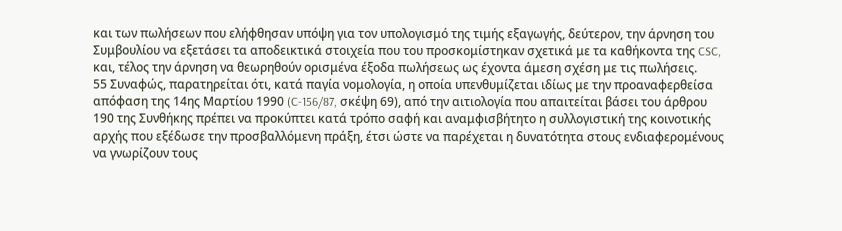και των πωλήσεων που ελήφθησαν υπόψη για τον υπολογισμό της τιμής εξαγωγής, δεύτερον, την άρνηση του Συμβουλίου να εξετάσει τα αποδεικτικά στοιχεία που του προσκομίστηκαν σχετικά με τα καθήκοντα της CSC, και, τέλος την άρνηση να θεωρηθούν ορισμένα έξοδα πωλήσεως ως έχοντα άμεση σχέση με τις πωλήσεις.
55 Συναφώς, παρατηρείται ότι, κατά παγία νομολογία, η οποία υπενθυμίζεται ιδίως με την προαναφερθείσα απόφαση της 14ης Μαρτίου 1990 (C-156/87, σκέψη 69), από την αιτιολογία που απαιτείται βάσει του άρθρου 190 της Συνθήκης πρέπει να προκύπτει κατά τρόπο σαφή και αναμφισβήτητο η συλλογιστική της κοινοτικής αρχής που εξέδωσε την προσβαλλόμενη πράξη, έτσι ώστε να παρέχεται η δυνατότητα στους ενδιαφερομένους να γνωρίζουν τους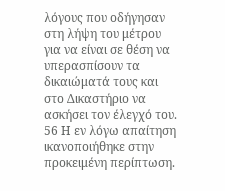λόγους που οδήγησαν στη λήψη του μέτρου για να είναι σε θέση να υπερασπίσουν τα δικαιώματά τους και στο Δικαστήριο να ασκήσει τον έλεγχό του.
56 Η εν λόγω απαίτηση ικανοποιήθηκε στην προκειμένη περίπτωση.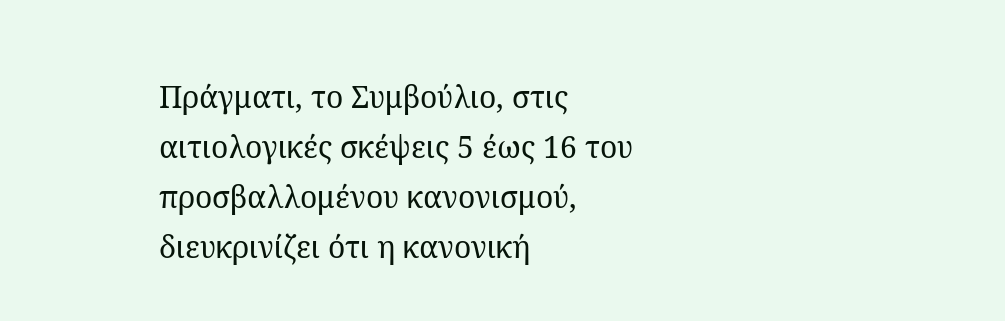Πράγματι, το Συμβούλιο, στις αιτιολογικές σκέψεις 5 έως 16 του προσβαλλομένου κανονισμού, διευκρινίζει ότι η κανονική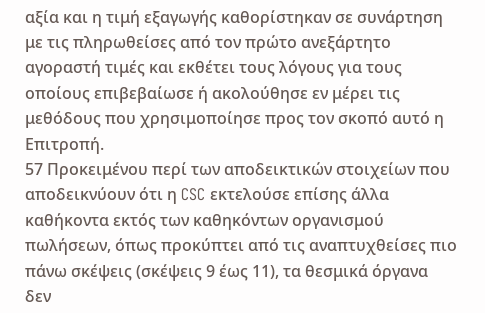αξία και η τιμή εξαγωγής καθορίστηκαν σε συνάρτηση με τις πληρωθείσες από τον πρώτο ανεξάρτητο αγοραστή τιμές και εκθέτει τους λόγους για τους οποίους επιβεβαίωσε ή ακολούθησε εν μέρει τις μεθόδους που χρησιμοποίησε προς τον σκοπό αυτό η Επιτροπή.
57 Προκειμένου περί των αποδεικτικών στοιχείων που αποδεικνύουν ότι η CSC εκτελούσε επίσης άλλα καθήκοντα εκτός των καθηκόντων οργανισμού πωλήσεων, όπως προκύπτει από τις αναπτυχθείσες πιο πάνω σκέψεις (σκέψεις 9 έως 11), τα θεσμικά όργανα δεν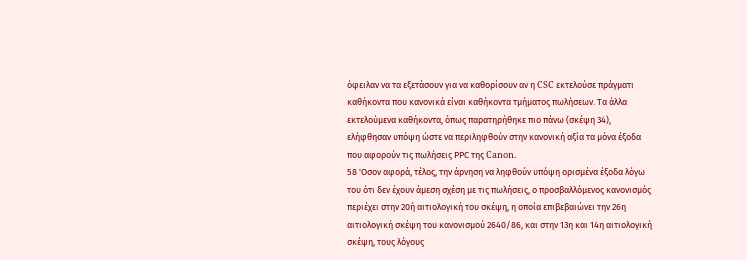όφειλαν να τα εξετάσουν για να καθορίσουν αν η CSC εκτελούσε πράγματι καθήκοντα που κανονικά είναι καθήκοντα τμήματος πωλήσεων. Τα άλλα εκτελούμενα καθήκοντα, όπως παρατηρήθηκε πιο πάνω (σκέψη 34), ελήφθησαν υπόψη ώστε να περιληφθούν στην κανονική αξία τα μόνα έξοδα που αφορούν τις πωλήσεις ΡΡC της Canon.
58 'Οσον αφορά, τέλος, την άρνηση να ληφθούν υπόψη ορισμένα έξοδα λόγω του ότι δεν έχουν άμεση σχέση με τις πωλήσεις, ο προσβαλλόμενος κανονισμός περιέχει στην 20ή αιτιολογική του σκέψη, η οποία επιβεβαιώνει την 26η αιτιολογική σκέψη του κανονισμού 2640/86, και στην 13η και 14η αιτιολογική σκέψη, τους λόγους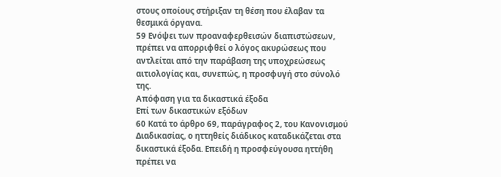στους οποίους στήριξαν τη θέση που έλαβαν τα θεσμικά όργανα.
59 Ενόψει των προαναφερθεισών διαπιστώσεων, πρέπει να απορριφθεί ο λόγος ακυρώσεως που αντλείται από την παράβαση της υποχρεώσεως αιτιολογίας και, συνεπώς, η προσφυγή στο σύνολό της.
Απόφαση για τα δικαστικά έξοδα
Επί των δικαστικών εξόδων
60 Κατά το άρθρο 69, παράγραφος 2, του Κανονισμού Διαδικασίας, ο ηττηθείς διάδικος καταδικάζεται στα δικαστικά έξοδα. Επειδή η προσφεύγουσα ηττήθη πρέπει να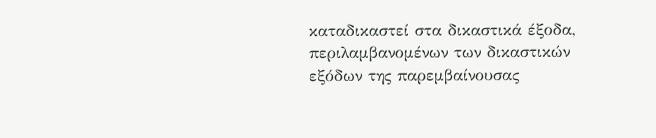καταδικαστεί στα δικαστικά έξοδα, περιλαμβανομένων των δικαστικών εξόδων της παρεμβαίνουσας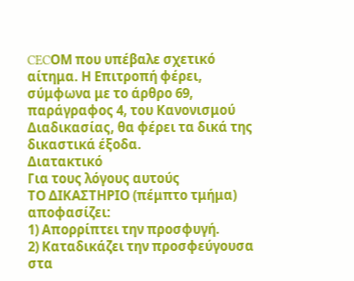CECΟΜ που υπέβαλε σχετικό αίτημα. Η Επιτροπή φέρει, σύμφωνα με το άρθρο 69, παράγραφος 4, του Κανονισμού Διαδικασίας, θα φέρει τα δικά της δικαστικά έξοδα.
Διατακτικό
Για τους λόγους αυτούς
ΤΟ ΔΙΚΑΣΤΗΡΙΟ (πέμπτο τμήμα)
αποφασίζει:
1) Απορρίπτει την προσφυγή.
2) Καταδικάζει την προσφεύγουσα στα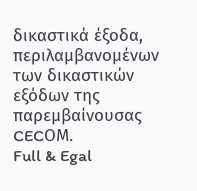δικαστικά έξοδα, περιλαμβανομένων των δικαστικών εξόδων της παρεμβαίνουσας CECΟΜ.
Full & Egal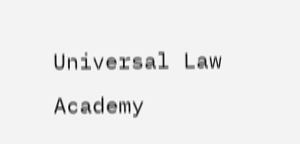Universal Law Academy